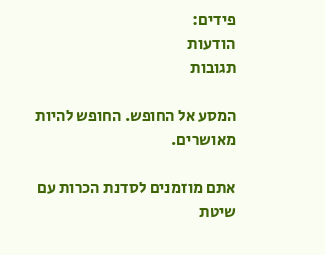פידים:
הודעות
תגובות

המסע אל החופש. החופש להיות מאושרים.

אתם מוזמנים לסדנת הכרות עם שיטת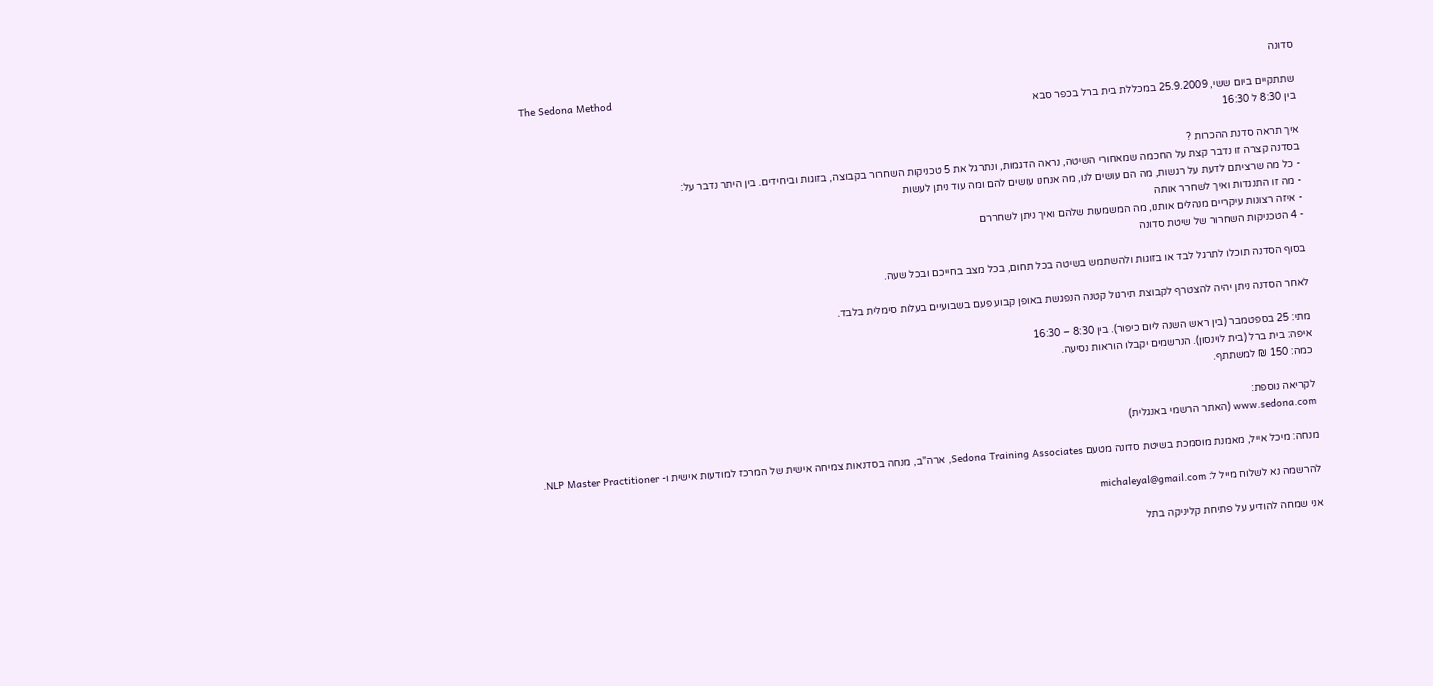סדונה
The Sedona Method
שתתקיים ביום ששי, 25.9.2009 במכללת בית ברל בכפר סבא
בין 8:30 ל 16:30

איך תראה סדנת ההכרות ?
בסדנה קצרה זו נדבר קצת על החכמה שמאחורי השיטה, נראה הדגמות, ונתרגל את 5 טכניקות השחרור בקבוצה, בזוגות וביחידים. בין היתר נדבר על:
- כל מה שרציתם לדעת על רגשות, מה הם עושים לנו, מה אנחנו עושים להם ומה עוד ניתן לעשות
- מה זו התנגדות ואיך לשחרר אותה
- איזה רצונות עיקריים מנהלים אותנו, מה המשמעות שלהם ואיך ניתן לשחררם
- 4 הטכניקות השחרור של שיטת סדונה

בסוף הסדנה תוכלו לתרגל לבד או בזוגות ולהשתמש בשיטה בכל תחום, בכל מצב בחייכם ובכל שעה.

לאחר הסדנה ניתן יהיה להצטרף לקבוצת תירגול קטנה הנפגשת באופן קבוע פעם בשבועיים בעלות סימלית בלבד.

מתי: 25 בספטמבר (בין ראש השנה ליום כיפור). בין 8:30 – 16:30
איפה: בית ברל (בית לוינסון). הנרשמים יקבלו הוראות נסיעה.
כמה: 150 ₪ למשתתף.

לקריאה נוספת:
www.sedona.com (האתר הרשמי באנגלית)

מנחה: מיכל אייל, מאמנת מוסמכת בשיטת סדונה מטעם Sedona Training Associates, ארה"ב, מנחה בסדנאות צמיחה אישית של המרכז למודעות אישית ו- NLP Master Practitioner.

להרשמה נא לשלוח מייל ל: michaleyal@gmail.com

אני שמחה להודיע על פתיחת קליניקה בתל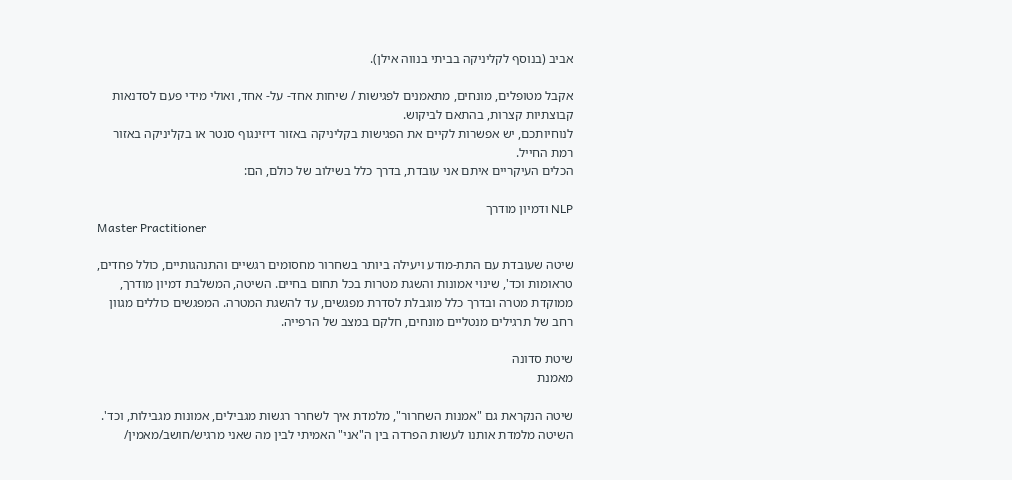אביב (בנוסף לקליניקה בביתי בנווה אילן).

אקבל מטופלים, מונחים, מתאמנים לפגישות / שיחות אחד- על- אחד, ואולי מידי פעם לסדנאות קבוצתיות קצרות, בהתאם לביקוש.
לנוחיותכם, יש אפשרות לקיים את הפגישות בקליניקה באזור דיזינגוף סנטר או בקליניקה באזור רמת החייל.
הכלים העיקריים איתם אני עובדת, בדרך כלל בשילוב של כולם, הם:

NLP ודמיון מודרך
Master Practitioner

שיטה שעובדת עם התת-מודע ויעילה ביותר בשחרור מחסומים רגשיים והתנהגותיים, כולל פחדים, טראומות וכד', שינוי אמונות והשגת מטרות בכל תחום בחיים. השיטה, המשלבת דמיון מודרך, ממוקדת מטרה ובדרך כלל מוגבלת לסדרת מפגשים, עד להשגת המטרה. המפגשים כוללים מגוון רחב של תרגילים מנטליים מונחים, חלקם במצב של הרפייה.

שיטת סדונה
מאמנת

שיטה הנקראת גם "אמנות השחרור", מלמדת איך לשחרר רגשות מגבילים, אמונות מגבילות, וכד'. השיטה מלמדת אותנו לעשות הפרדה בין ה"אני" האמיתי לבין מה שאני מרגיש/חושב/מאמין/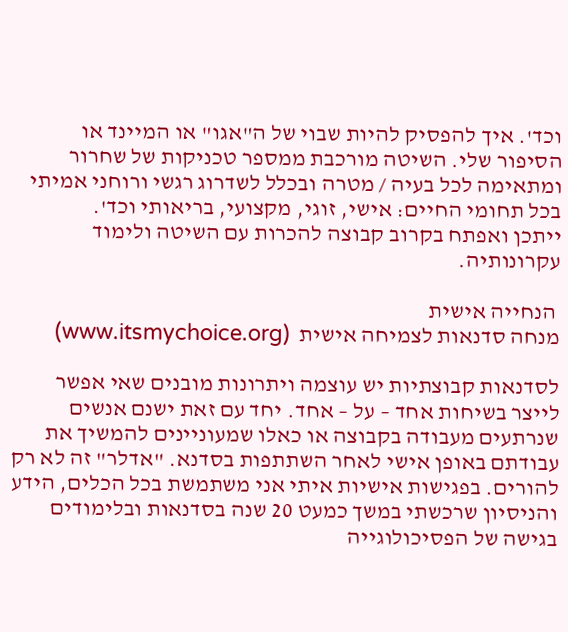וכד'. איך להפסיק להיות שבוי של ה"אגו" או המיינד או הסיפור שלי. השיטה מורכבת ממספר טכניקות של שחרור ומתאימה לכל בעיה / מטרה ובכלל לשדרוג רגשי ורוחני אמיתי בכל תחומי החיים: אישי, זוגי, מקצועי, בריאותי וכד'.
ייתכן ואפתח בקרוב קבוצה להכרות עם השיטה ולימוד עקרונותיה.

 הנחייה אישית
מנחה סדנאות לצמיחה אישית  (www.itsmychoice.org)

לסדנאות קבוצתיות יש עוצמה ויתרונות מובנים שאי אפשר לייצר בשיחות אחד – על – אחד. יחד עם זאת ישנם אנשים שנרתעים מעבודה בקבוצה או כאלו שמעוניינים להמשיך את עבודתם באופן אישי לאחר השתתפות בסדנא. "אדלר" זה לא רק להורים. בפגישות אישיות איתי אני משתמשת בכל הכלים, הידע והניסיון שרכשתי במשך כמעט 20 שנה בסדנאות ובלימודים בגישה של הפסיכולוגייה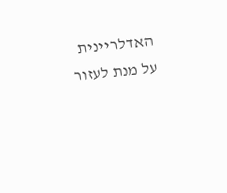האדלריינית על מנת לעזור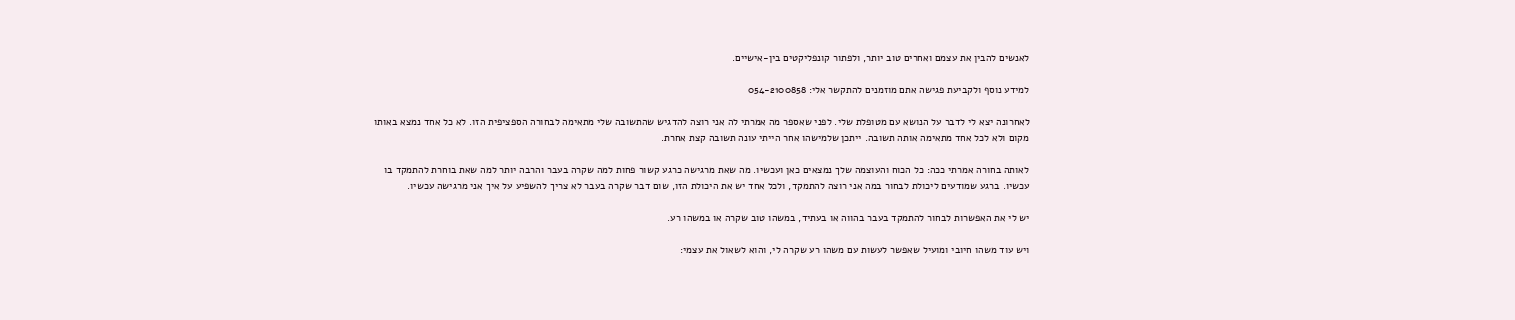לאנשים להבין את עצמם ואחרים טוב יותר, ולפתור קונפליקטים בין-אישיים.

למידע נוסף ולקביעת פגישה אתם מוזמנים להתקשר אלי: 054-2100858

לאחרונה יצא לי לדבר על הנושא עם מטופלת שלי. לפני שאספר מה אמרתי לה אני רוצה להדגיש שהתשובה שלי מתאימה לבחורה הספציפית הזו. לא כל אחד נמצא באותו מקום ולא לכל אחד מתאימה אותה תשובה. ייתכן שלמישהו אחר הייתי עונה תשובה קצת אחרת.

לאותה בחורה אמרתי ככה: כל הכוח והעוצמה שלך נמצאים כאן ועכשיו. מה שאת מרגישה כרגע קשור פחות למה שקרה בעבר והרבה יותר למה שאת בוחרת להתמקד בו עכשיו. ברגע שמודעים ליכולת לבחור במה אני רוצה להתמקד, ולכל אחד יש את היכולת הזו, שום דבר שקרה בעבר לא צריך להשפיע על איך אני מרגישה עכשיו.

יש לי את האפשרות לבחור להתמקד בעבר בהווה או בעתיד, במשהו טוב שקרה או במשהו רע.

ויש עוד משהו חיובי ומועיל שאפשר לעשות עם משהו רע שקרה לי, והוא לשאול את עצמי: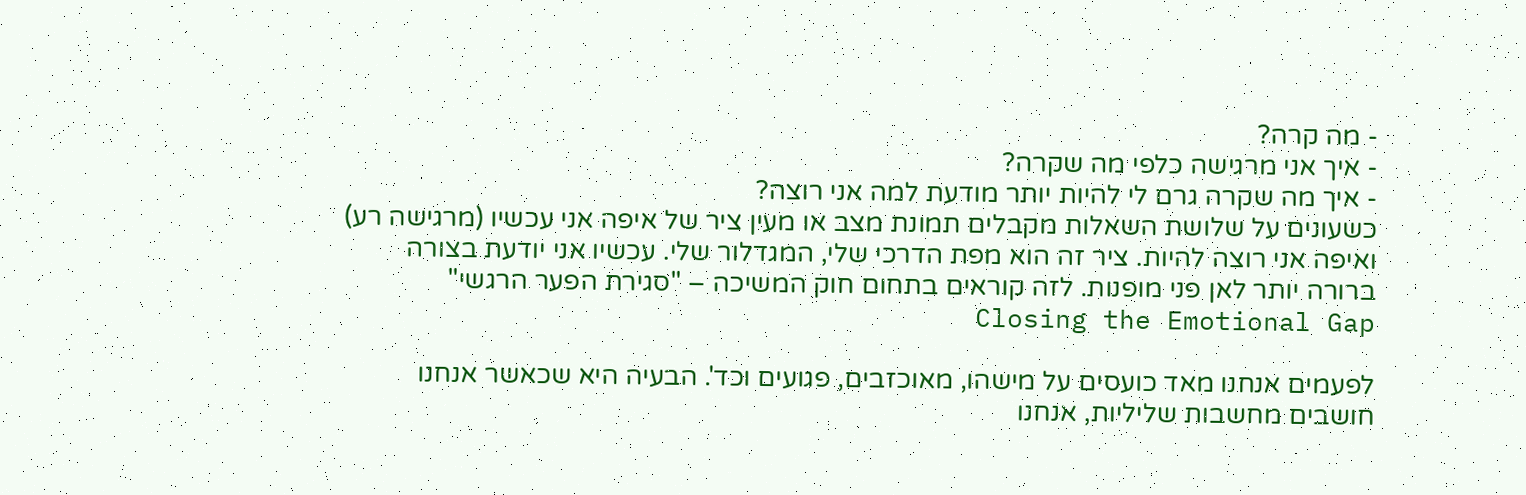- מה קרה?
- איך אני מרגישה כלפי מה שקרה?
- איך מה שקרה גרם לי להיות יותר מודעת למה אני רוצה?
כשעונים על שלושת השאלות מקבלים תמונת מצב או מעין ציר של איפה אני עכשיו (מרגישה רע) ואיפה אני רוצה להיות. ציר זה הוא מפת הדרכי שלי, המגדלור שלי. עכשיו אני יודעת בצורה ברורה יותר לאן פני מופנות. לזה קוראים בתחום חוק המשיכה – "סגירת הפער הרגשי" Closing the Emotional Gap

לפעמים אנחנו מאד כועסים על מישהו, מאוכזבים, פגועים וכד'. הבעיה היא שכאשר אנחנו חושבים מחשבות שליליות, אנחנו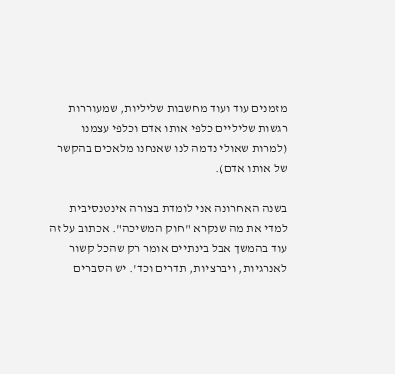מזמנים עוד ועוד מחשבות שליליות, שמעוררות רגשות שליליים כלפי אותו אדם וכלפי עצמנו (למרות שאולי נדמה לנו שאנחנו מלאכים בהקשר של אותו אדם).

בשנה האחרונה אני לומדת בצורה אינטנסיבית למדי את מה שנקרא "חוק המשיכה". אכתוב על זה עוד בהמשך אבל בינתיים אומר רק שהכל קשור לאנרגיות, ויברציות, תדרים וכד'. יש הסברים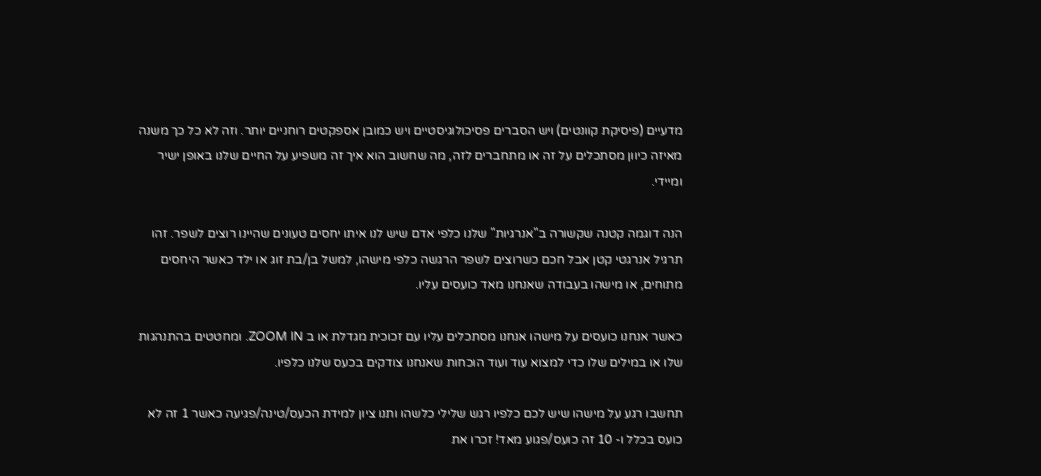מדעיים (פיסיקת קוונטים) ויש הסברים פסיכולוגיסטיים ויש כמובן אספקטים רוחניים יותר. וזה לא כל כך משנה מאיזה כיוון מסתכלים על זה או מתחברים לזה, מה שחשוב הוא איך זה משפיע על החיים שלנו באופן ישיר ומיידי.

הנה דוגמה קטנה שקשורה ב"אנרגיות" שלנו כלפי אדם שיש לנו איתו יחסים טעונים שהיינו רוצים לשפר. זהו תרגיל אנרגטי קטן אבל חכם כשרוצים לשפר הרגשה כלפי מישהו, למשל בן/בת זוג או ילד כאשר היחסים מתוחים, או מישהו בעבודה שאנחנו מאד כועסים עליו.

כאשר אנחנו כועסים על מישהו אנחנו מסתכלים עליו עם זכוכית מגדלת או ב ZOOM IN. ומחטטים בהתנהגות שלו או במילים שלו כדי למצוא עוד ועוד הוכחות שאנחנו צודקים בכעס שלנו כלפיו.

תחשבו רגע על מישהו שיש לכם כלפיו רגש שלילי כלשהו ותנו ציון למידת הכעס/טינה/פגיעה כאשר 1 זה לא כועס בכלל ו- 10 זה כועס/פגוע מאד! זכרו את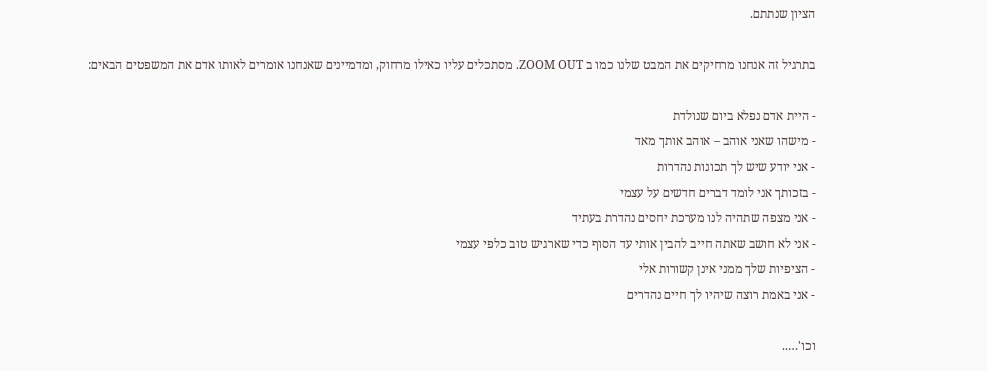הציון שנתתם.

בתרגיל זה אנחנו מרחיקים את המבט שלנו כמו ב ZOOM OUT. מסתכלים עליו כאילו מרחוק, ומדמיינים שאנחנו אומרים לאותו אדם את המשפטים הבאים:

- היית אדם נפלא ביום שנולדת
- מישהו שאני אוהב – אוהב אותך מאד
- אני יודע שיש לך תכונות נהדרות
- בזכותך אני לומד דברים חדשים על עצמי
- אני מצפה שתהיה לנו מערכת יחסים נהדרת בעתיד
- אני לא חושב שאתה חייב להבין אותי עד הסוף כדי שארגיש טוב כלפי עצמי
- הציפיות שלך ממני אינן קשורות אלי
- אני באמת רוצה שיהיו לך חיים נהדרים

וכו'…..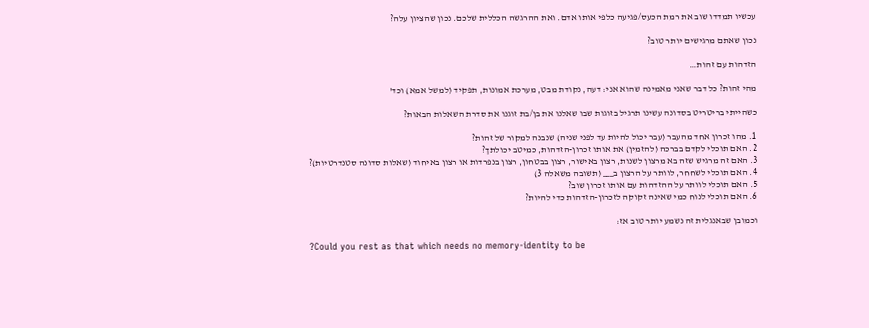עכשיו תמדדו שוב את רמת הכעס/פגיעה כלפי אותו אדם. ואת ההרגשה הכללית שלכם. נכון שהציון עלה?

נכון שאתם מרגישים יותר טוב?

הזדהות עם זהות…

מהי זהות? כל דבר שאני מאמינה שהוא אני: דעה, נקודת מבט, מערכת אמונות, תפקיד (למשל אמא) וכד'

כשהייתי בריטריט בסדונה עשינו תרגיל בזוגות שבו שאלנו את בן/בת זוגנו את סדרת השאלות הבאות?

1. מהו זכרון אחד מהעבר (עבר יכול להיות עד לפני שניה) שנבנה למקור של זהות?
2. האם תוכלי לקדם בברכה (להזמין) את אותו זכרון-הזדהות, כמיטב יכולתך?
3. האם זה מרגיש שזה בא מרצון לשנות, רצון באישור, רצון בבטחון, רצון בנפרדות או רצון באיחוד (שאלות סדונה סטנדרטיות)?
4. האם תוכלי לשחחר, לוותר על הרצון ב___ (תשובה משאלה 3)
5. האם תוכלי לוותר על ההזדהות עם אותו זכרון שוב?
6. האם תוכלי לנוח כמי שאינה זקוקה לזכרון-הזדהות כדי להיות?

וכמובן שבאנגלית זה נשמע יותר טוב אז:

?Could you rest as that which needs no memory-identity to be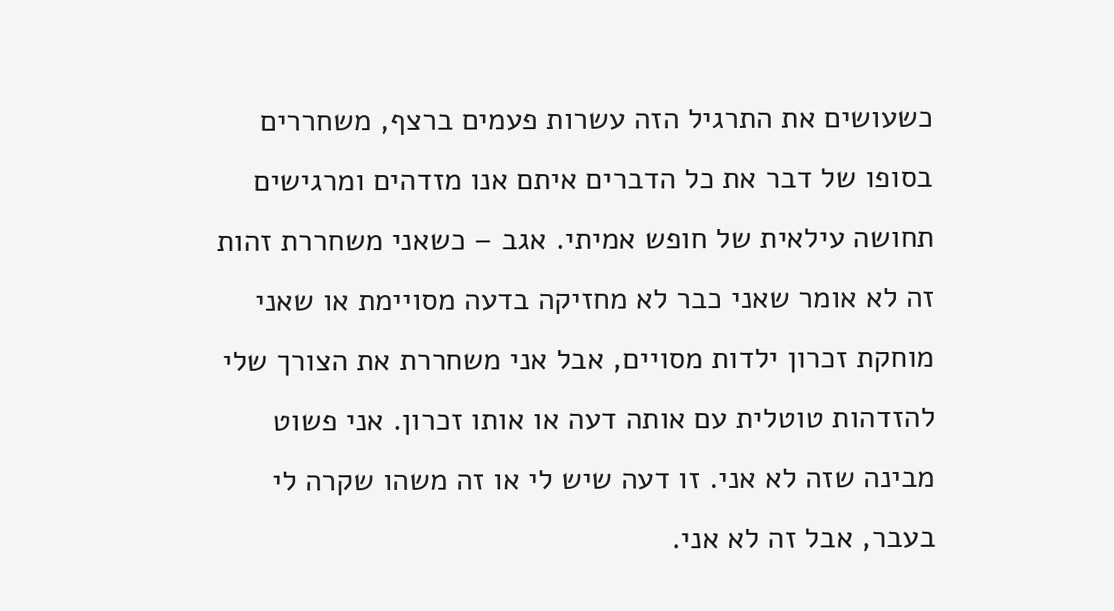כשעושים את התרגיל הזה עשרות פעמים ברצף, משחררים בסופו של דבר את כל הדברים איתם אנו מזדהים ומרגישים תחושה עילאית של חופש אמיתי. אגב – כשאני משחררת זהות זה לא אומר שאני כבר לא מחזיקה בדעה מסויימת או שאני מוחקת זכרון ילדות מסויים, אבל אני משחררת את הצורך שלי להזדהות טוטלית עם אותה דעה או אותו זכרון. אני פשוט מבינה שזה לא אני. זו דעה שיש לי או זה משהו שקרה לי בעבר, אבל זה לא אני.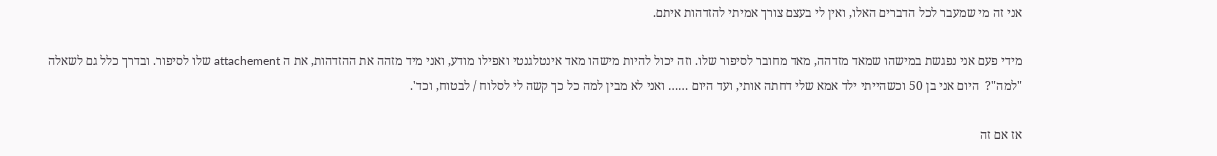אני זה מי שמעבר לכל הדברים האלו, ואין לי בעצם צורך אמיתי להזדהות איתם.

מידי פעם אני נפגשת במישהו שמאד מזדהה, מאד מחובר לסיפור שלו. וזה יכול להיות מישהו מאד אינטלגנטי ואפילו מודע, ואני מיד מזהה את ההזדהות, את ה attachement שלו לסיפור. ובדרך כלל גם לשאלה "למה"?  היום אני בן 50 וכשהייתי ילד אמא שלי דחתה אותי, ועד היום …… ואני לא מבין למה כל כך קשה לי לסלוח / לבטוח, וכד'.

אז אם זה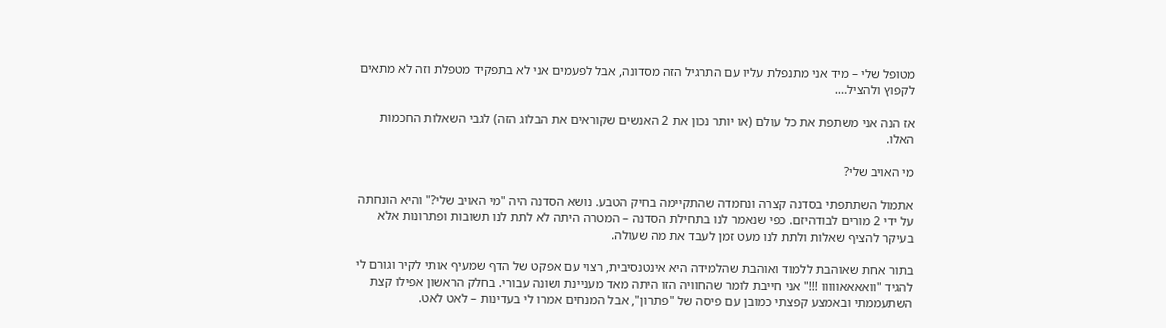מטופל שלי – מיד אני מתנפלת עליו עם התרגיל הזה מסדונה, אבל לפעמים אני לא בתפקיד מטפלת וזה לא מתאים לקפוץ ולהציל….

אז הנה אני משתפת את כל עולם (או יותר נכון את 2 האנשים שקוראים את הבלוג הזה) לגבי השאלות החכמות האלו.

מי האויב שלי?

אתמול השתתפתי בסדנה קצרה ונחמדה שהתקיימה בחיק הטבע. נושא הסדנה היה "מי האויב שלי?" והיא הונחתה על ידי 2 מורים לבודהיזם. כפי שנאמר לנו בתחילת הסדנה – המטרה היתה לא לתת לנו תשובות ופתרונות אלא בעיקר להציף שאלות ולתת לנו מעט זמן לעבד את מה שעולה.

בתור אחת שאוהבת ללמוד ואוהבת שהלמידה היא אינטנסיבית, רצוי עם אפקט של הדף שמעיף אותי לקיר וגורם לי להגיד "וואאאאווווו !!!" אני חייבת לומר שהחוויה הזו היתה מאד מעניינת ושונה עבורי. בחלק הראשון אפילו קצת השתעממתי ובאמצע קפצתי כמובן עם פיסה של "פתרון", אבל המנחים אמרו לי בעדינות – לאט לאט.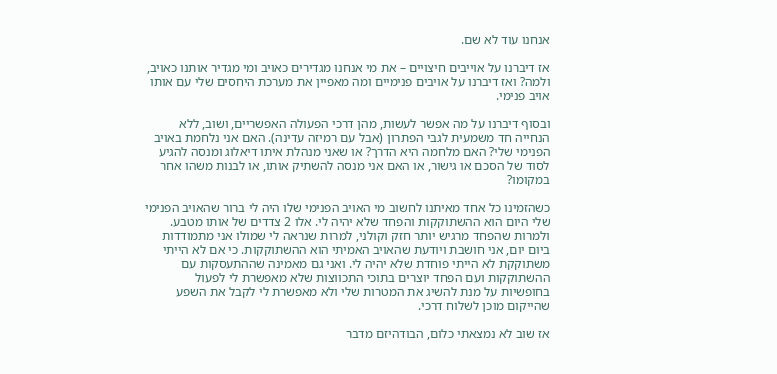אנחנו עוד לא שם.

אז דיברנו על אוייבים חיצויים – את מי אנחנו מגדירים כאויב ומי מגדיר אותנו כאויב, ולמה? ואז דיברנו על אויבים פנימיים ומה מאפיין את מערכת היחסים שלי עם אותו אויב פנימי.

ובסוף דיברנו על מה אפשר לעשות, מהן דרכי הפעולה האפשריים, ושוב, ללא הנחייה חד משמעית לגבי הפתרון (אבל עם רמיזה עדינה). האם אני נלחמת באויב הפנימי שלי? האם מלחמה היא הדרך? או שאני מנהלת איתו דיאלוג ומנסה להגיע לסוד של הסכם או גישור, או האם אני מנסה להשתיק אותו, או לבנות משהו אחר במקומו?

כשהזמינו כל אחד מאיתנו לחשוב מי האויב הפנימי שלו היה לי ברור שהאויב הפנימי שלי היום הוא ההשתוקקות והפחד שלא יהיה לי. אלו 2 צדדים של אותו מטבע. ולמרות שהפחד מרגיש יותר חזק וקולני, למרות שנראה לי שמולו אני מתמודדות ביום יום, אני חושבת ויודעת שהאויב האמיתי הוא ההשתוקקות. כי אם לא הייתי משתוקקת לא הייתי פוחדת שלא יהיה לי. ואני גם מאמינה שההתעסקות עם ההשתוקקות ועם הפחד יוצרים בתוכי התכווצות שלא מאפשרת לי לפעול בחופשיות על מנת להשיג את המטרות שלי ולא מאפשרת לי לקבל את השפע שהייקום מוכן לשלוח דרכי.

אז שוב לא נמצאתי כלום, הבודהיזם מדבר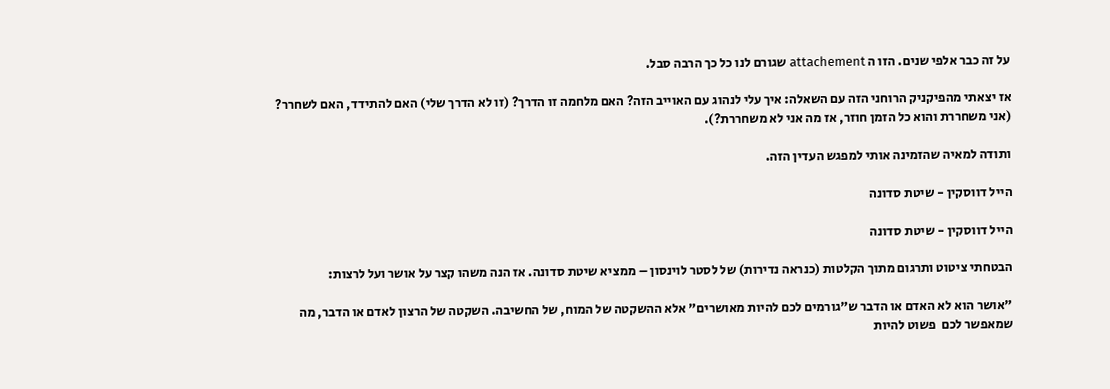על זה כבר אלפי שנים. הזו ה attachement שגורם לנו כל כך הרבה סבל.

אז יצאתי מהפיקניק הרוחני הזה עם השאלה: איך עלי לנהוג עם האוייב הזה? האם מלחמה זו הדרך? (זו לא הדרך שלי) האם להתידד, האם לשחרר? (אני משחררת והוא כל הזמן חוזר, אז מה אני לא משחררת?).

ותודה למאיה שהזמינה אותי למפגש העדין הזה.

הייל דווסקין - שיטת סדונה

הייל דווסקין - שיטת סדונה

הבטחתי ציטוט ותרגום מתוך הקלטות (כנראה נדירות) של לסטר לוינסון – ממציא שיטת סדונה. אז הנה משהו קצר על אושר ועל לרצות:

"אושר הוא לא האדם או הדבר ש"גורמים לכם להיות מאושרים" אלא ההשקטה של המוח, של החשיבה. השקטה של הרצון לאדם או הדבר, מה שמאפשר לכם  פשוט להיות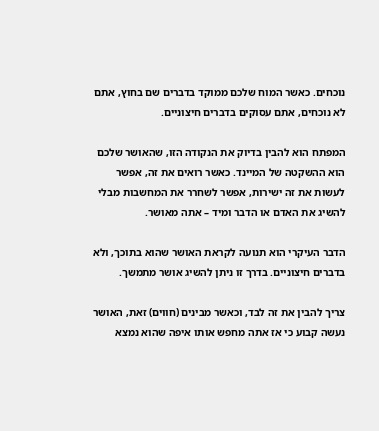נוכחים. כאשר המוח שלכם ממוקד בדברים שם בחוץ, אתם לא נוכחים, אתם עסוקים בדברים חיצוניים.

המפתח הוא להבין בדיוק את הנקודה הזו, שהאושר שלכם הוא ההשקטה של המיינד. כאשר רואים את זה, אפשר לעשות את זה ישירות, אפשר לשחרר את המחשבות מבלי להשיג את האדם או הדבר ומיד – אתה מאושר.

הדבר העיקרי הוא תנועה לקראת האושר שהוא בתוכך, ולא בדברים חיצוניים. בדרך זו ניתן להשיג אושר מתמשך.

צריך להבין את זה לבד, וכאשר מבינים (חווים) זאת, האושר נעשה קבוע כי אז אתה מחפש אותו איפה שהוא נמצא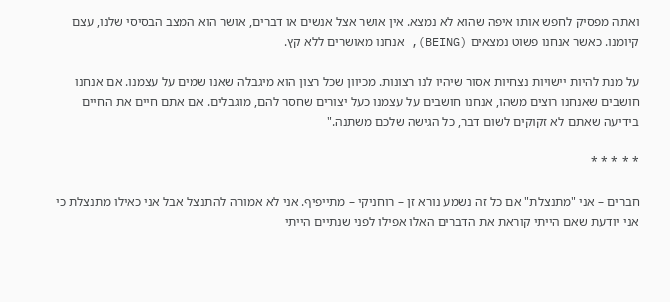ואתה מפסיק לחפש אותו איפה שהוא לא נמצא. אין אושר אצל אנשים או דברים, אושר הוא המצב הבסיסי שלנו, עצם קיומנו. כאשר אנחנו פשוט נמצאים (BEING), אנחנו מאושרים ללא קץ.

על מנת להיות יישויות נצחיות אסור שיהיו לנו רצונות. מכיוון שכל רצון הוא מיגבלה שאנו שמים על עצמנו. אם אנחנו חושבים שאנחנו רוצים משהו, אנחנו חושבים על עצמנו כעל יצורים שחסר להם, מוגבלים. אם אתם חיים את החיים בידיעה שאתם לא זקוקים לשום דבר, כל הגישה שלכם משתנה."

* * * * *

חברים – אני "מתנצלת" אם כל זה נשמע נורא זן – רוחניקי – מתייפיף. אני לא אמורה להתנצל אבל אני כאילו מתנצלת כי אני יודעת שאם הייתי קוראת את הדברים האלו אפילו לפני שנתיים הייתי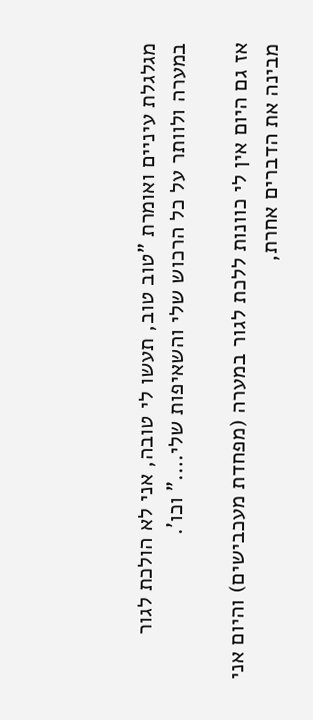מגלגלת עיניים ואומרת "טוב טוב, תעשו לי טובה, אני לא הולכת לגור במערה ולוותר על כל הרכוש שלי והשאיפות שלי…." וכו'.

אז גם היום אין לי כוונות ללכת לגור במערה (מפחדת מעכבישים) והיום אני מבינה את הדברים אחרת,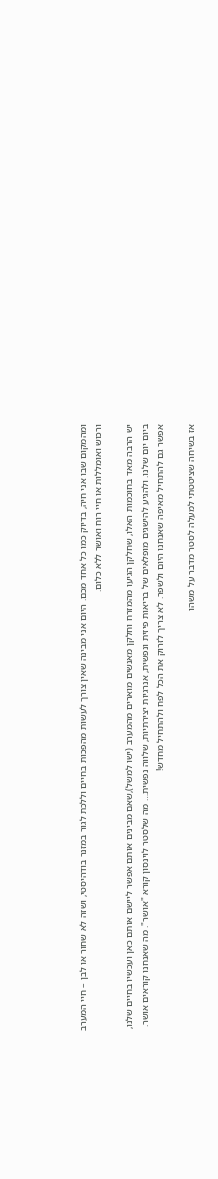ומהמקום שבו אני חיה, בדיוק כמו כל אחד מכם. היום אני מבינה שאין צורך לעשות מהפכות בחיים וללכת לגור במזנר בודהיסטי, ושזה לא שחור או לבן – חיי המערב ורכוש ואומללות או חיי רוח ואושר ללא כלום.

יש הרבה מאד בחוכמות האלו, שחלקן הגיעו מהמזרח וחלקן מאנשים מוארים מהמערב (ישו למשל),שאם מבינים אותם אפשר ליישם אותם כאן ועכשיו בחיים שלנו, ביום יום שלנו. ולהגיע להישגים מופלאים של בריאות פיזית ונפשית, אנרגיות יצירתיות, שלווה נפשית… מה שלסטר לוינסון קורא "אושר". מה שאנחנו קוראים אושר. אפשר גם להתחיל מאיפה שאנחנו היום ולשפר. לא צריך לזרוק את הכל לפח ולהתחיל מחדש!

אז בשיחה שציטטתי למעלה לסטר מדבר על משהו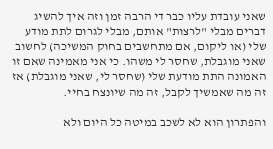שאני עובדת עליו כבר די הרבה זמן וזה איך להשיג דברים מבלי "לרצות" אותם, מבלי לגרום לתת מודע שלי (או ליקום, אם מתחשבים בחוק המשיכה) לחשוב שאני מוגבלת, שחסר לי משהו. כי אני מאמינה שאם זו האמונה התת מודעת שלי (שחסר לי, שאני מוגבלת) אז זה מה שאמשיך לקבל, זה מה שיונצח בחיי.

והפתרון הוא לא לשכב במיטה כל היום ולא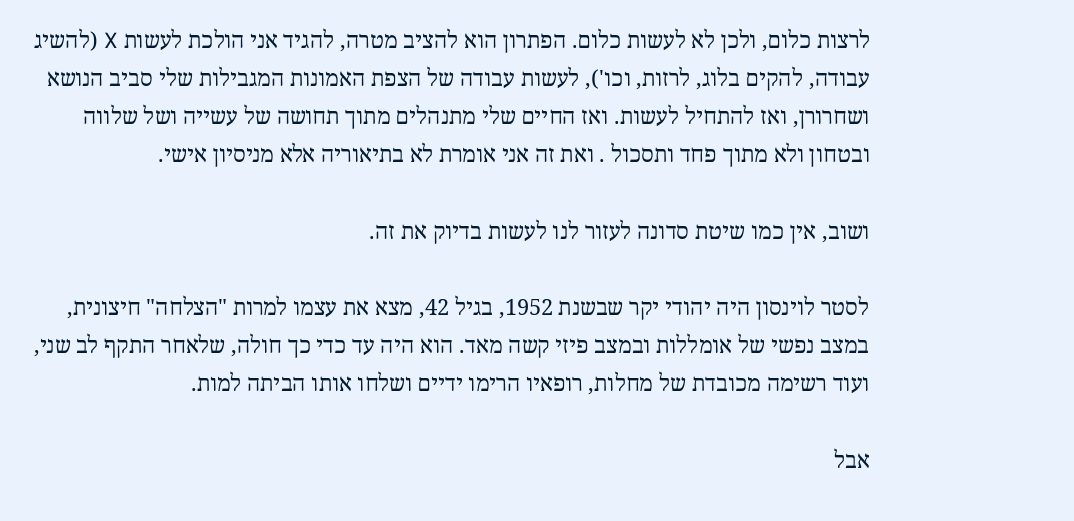לרצות כלום, ולכן לא לעשות כלום. הפתרון הוא להציב מטרה, להגיד אני הולכת לעשות X (להשיג עבודה, להקים בלוג, לרזות, וכו'), לעשות עבודה של הצפת האמונות המגבילות שלי סביב הנושא ושחרורן, ואז להתחיל לעשות. ואז החיים שלי מתנהלים מתוך תחושה של עשייה ושל שלווה ובטחון ולא מתוך פחד ותסכול . ואת זה אני אומרת לא בתיאוריה אלא מניסיון אישי.

ושוב, אין כמו שיטת סדונה לעזור לנו לעשות בדיוק את זה.

לסטר לוינסון היה יהודי יקר שבשנת 1952, בגיל 42, מצא את עצמו למרות "הצלחה" חיצונית, במצב נפשי של אומללות ובמצב פיזי קשה מאד. הוא היה עד כדי כך חולה, שלאחר התקף לב שני, ועוד רשימה מכובדת של מחלות, רופאיו הרימו ידיים ושלחו אותו הביתה למות.

אבל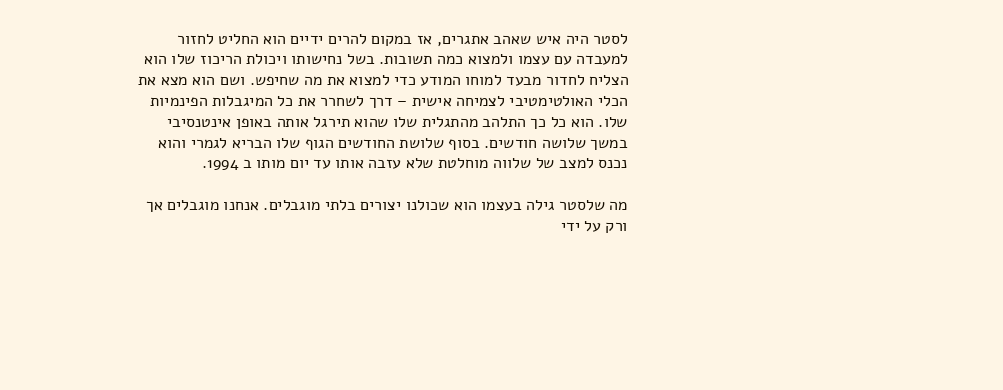לסטר היה איש שאהב אתגרים, אז במקום להרים ידיים הוא החליט לחזור למעבדה עם עצמו ולמצוא כמה תשובות. בשל נחישותו ויכולת הריכוז שלו הוא הצליח לחדור מבעד למוחו המודע כדי למצוא את מה שחיפש. ושם הוא מצא את הכלי האולטימטיבי לצמיחה אישית – דרך לשחרר את כל המיגבלות הפינמיות שלו. הוא כל כך התלהב מהתגלית שלו שהוא תירגל אותה באופן אינטנסיבי במשך שלושה חודשים. בסוף שלושת החודשים הגוף שלו הבריא לגמרי והוא נכנס למצב של שלווה מוחלטת שלא עזבה אותו עד יום מותו ב 1994.

מה שלסטר גילה בעצמו הוא שכולנו יצורים בלתי מוגבלים. אנחנו מוגבלים אך ורק על ידי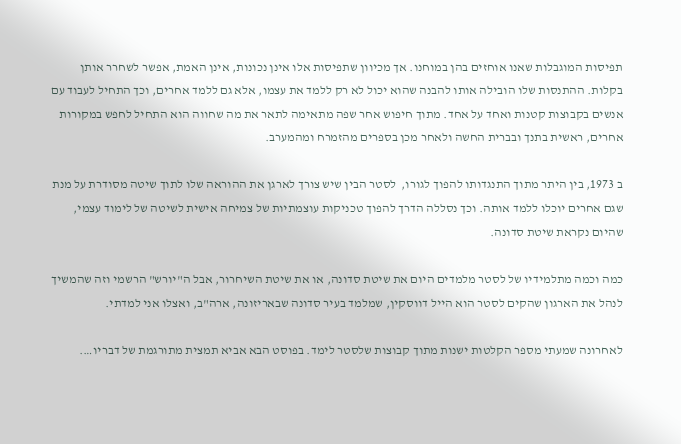תפיסות המוגבלות שאנו אוחזים בהן במוחנו. אך מכיוון שתפיסות אלו אינן נכונות, אינן האמת, אפשר לשחרר אותן בקלות. ההתנסות שלו הובילה אותו להבנה שהוא יכול לא רק ללמד את עצמו, אלא גם ללמד אחרים, וכך התחיל לעבוד עם אנשים בקבוצות קטנות ואחד על אחד. מתוך חיפוש אחר שפה מתאימה לתאר את מה שחווה הוא התחיל לחפש במקורות אחרים, ראשית בתנך ובברית החשה ולאחר מכן בספרים מהזמרח ומהמערב.

ב 1973, בין היתר מתוך התנגדותו להפוך לגורו,  לסטר הבין שיש צורך לארגן את ההוראה שלו לתוך שיטה מסודרת על מנת שגם אחרים יוכלו ללמד אותה. וכך נסללה הדרך להפוך טכניקות עוצמתיות של צמיחה אישית לשיטה של לימוד עצמי, שהיום נקראת שיטת סדונה.

כמה וכמה מתלמידיו של לסטר מלמדים היום את שיטת סדונה, או את שיטת השיחרור, אבל ה"יורש" הרשמי וזה שהמשיך לנהל את הארגון שהקים לסטר הוא הייל דווסקין, שמלמד בעיר סדונה שבאריזונה, ארה"ב, ואצלו אני למדתי.

לאחרונה שמעתי מספר הקלטות ישנות מתוך קבוצות שלסטר לימד. בפוסט הבא אביא תמצית מתורגמת של דבריו….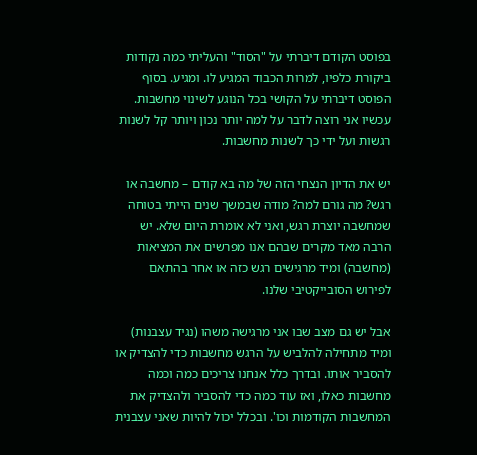בפוסט הקודם דיברתי על "הסוד" והעליתי כמה נקודות ביקורת כלפיו, למרות הכבוד המגיע לו. ומגיע. בסוף הפוסט דיברתי על הקושי בכל הנוגע לשינוי מחשבות. עכשיו אני רוצה לדבר על למה יותר נכון ויותר קל לשנות רגשות ועל ידי כך לשנות מחשבות.

יש את הדיון הנצחי הזה של מה בא קודם – מחשבה או רגש? מה גורם למה? מודה שבמשך שנים הייתי בטוחה שמחשבה יוצרת רגש, ואני לא אומרת היום שלא. יש הרבה מאד מקרים שבהם אנו מפרשים את המציאות (מחשבה) ומיד מרגישים רגש כזה או אחר בהתאם לפירוש הסובייקטיבי שלנו.

אבל יש גם מצב שבו אני מרגישה משהו (נגיד עצבנות) ומיד מתחילה להלביש על הרגש מחשבות כדי להצדיק או להסביר אותו. ובדרך כלל אנחנו צריכים כמה וכמה מחשבות כאלו, ואז עוד כמה כדי להסביר ולהצדיק את המחשבות הקודמות וכו'. ובכלל יכול להיות שאני עצבנית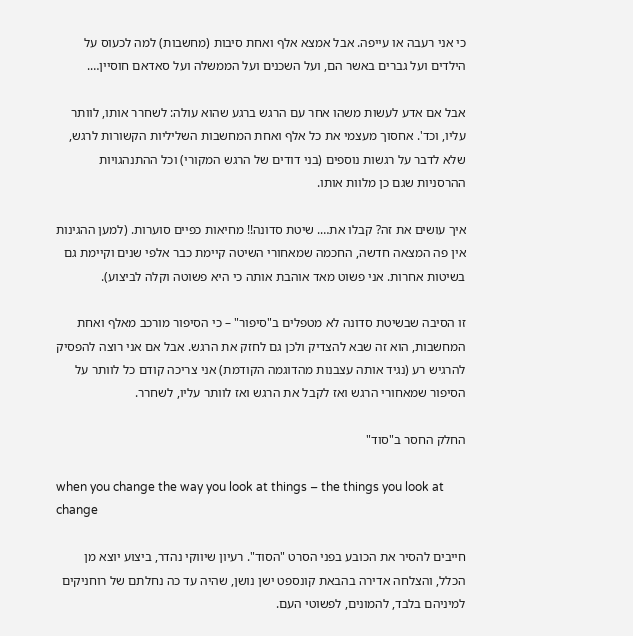כי אני רעבה או עייפה. אבל אמצא אלף ואחת סיבות (מחשבות) למה לכעוס על הילדים ועל גברים באשר הם, ועל השכנים ועל הממשלה ועל סאדאם חוסיין….

אבל אם אדע לעשות משהו אחר עם הרגש ברגע שהוא עולה: לשחרר אותו, לוותר עליו, וכד'. אחסוך מעצמי את כל אלף ואחת המחשבות השליליות הקשורות לרגש, שלא לדבר על רגשות נוספים (בני דודים של הרגש המקורי) וכל ההתנהגויות ההרסניות שגם כן מלוות אותו.

איך עושים את זה? קבלו את…. שיטת סדונה!! מחיאות כפיים סוערות. (למען ההגינות אין פה המצאה חדשה, החכמה שמאחורי השיטה קיימת כבר אלפי שנים וקיימת גם בשיטות אחרות. אני פשוט מאד אוהבת אותה כי היא פשוטה וקלה לביצוע).

זו הסיבה שבשיטת סדונה לא מטפלים ב"סיפור" – כי הסיפור מורכב מאלף ואחת המחשבות, הוא זה שבא להצדיק ולכן גם לחזק את הרגש. אבל אם אני רוצה להפסיק להרגיש רע (נגיד אותה עצבנות מהדוגמה הקודמת) אני צריכה קודם כל לוותר על הסיפור שמאחורי הרגש ואז לקבל את הרגש ואז לוותר עליו, לשחרר.

החלק החסר ב"סוד"

when you change the way you look at things – the things you look at change

חייבים להסיר את הכובע בפני הסרט "הסוד". רעיון שיווקי נהדר, ביצוע יוצא מן הכלל, והצלחה אדירה בהבאת קונספט ישן נושן, שהיה עד כה נחלתם של רוחניקים למיניהם בלבד, להמונים, לפשוטי העם.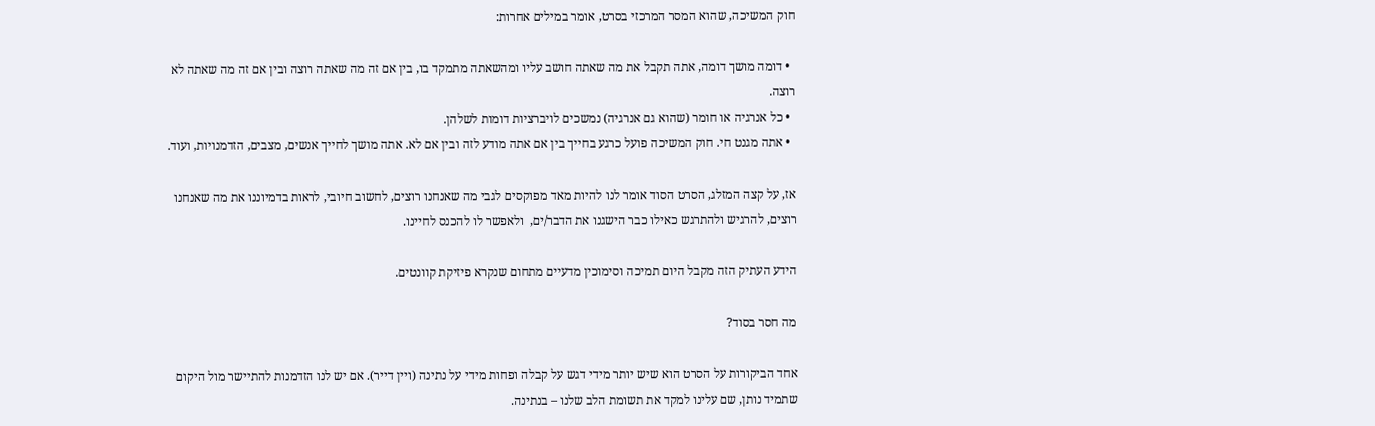חוק המשיכה, שהוא המסר המרכזי בסרט, אומר במילים אחרות:

  • דומה מושך דומה, אתה תקבל את מה שאתה חושב עליו ומהשאתה מתמקד בו, בין אם זה מה שאתה רוצה ובין אם זה מה שאתה לא רוצה.
  • כל אנרגיה או חומר (שהוא גם אנרגיה) נמשכים לויברציות דומות לשלהן.
  • אתה מגנט חי. חוק המשיכה פועל כרגע בחייך בין אם אתה מודע לזה ובין אם לא. אתה מושך לחייך אנשים, מצבים, הזדמנויות, ועוד.

אז, על קצה המזלג, הסרט הסוד אומר לנו להיות מאד מפוקסים לגבי מה שאנחנו רוצים, לחשוב חיובי, לראות בדמיוננו את מה שאנחנו רוצים, להרגיש ולהתרגש כאילו כבר הישגנו את הדבר/ים,  ולאפשר לו להכנס לחיינו.

הידע העתיק הזה מקבל היום תמיכה וסימוכין מדעיים מתחום שנקרא פיזיקת קוונטים.

מה חסר בסוד?

אחד הביקורות על הסרט הוא שיש יותר מידי דגש על קבלה ופחות מידי על נתינה (ויין דייר). אם יש לנו הזדמנות להתיישר מול היקום שתמיד נותן, שם עלינו למקד את תשומת הלב שלנו – בנתינה.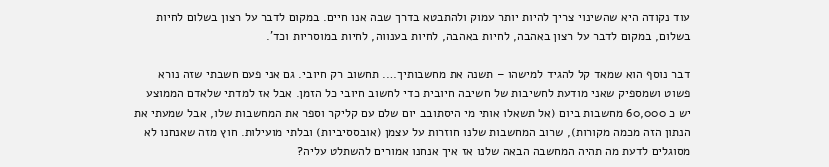עוד נקודה היא שהשינוי צריך להיות יותר עמוק ולהתבטא בדרך שבה אנו חיים. במקום לדבר על רצון בשלום לחיות בשלום, במקום לדבר על רצון באהבה, לחיות באהבה, לחיות בענווה, לחיות במוסריות וכד'.

דבר נוסף הוא שמאד קל להגיד למישהו – תשנה את מחשבותיך…. תחשוב רק חיובי. גם אני פעם חשבתי שזה נורא פשוט ושמספיק שאני מודעת לחשיבות של חשיבה חיובית כדי לחשוב חיובי כל הזמן. אבל אז למדתי שלאדם הממוצע יש כ 60,000 מחשבות ביום (אל תשאלו אותי מי היסתובב יום שלם עם קליקר וספר את המחשבות שלו, אבל שמעתי את הנתון הזה מכמה מקורות), שרוב המחשבות שלנו חוזרות על עצמן (אובססיביות) ובלתי מועילות. חוץ מזה שאנחנו לא מסוגלים לדעת מה תהיה המחשבה הבאה שלנו אז איך אנחנו אמורים להשתלט עליה?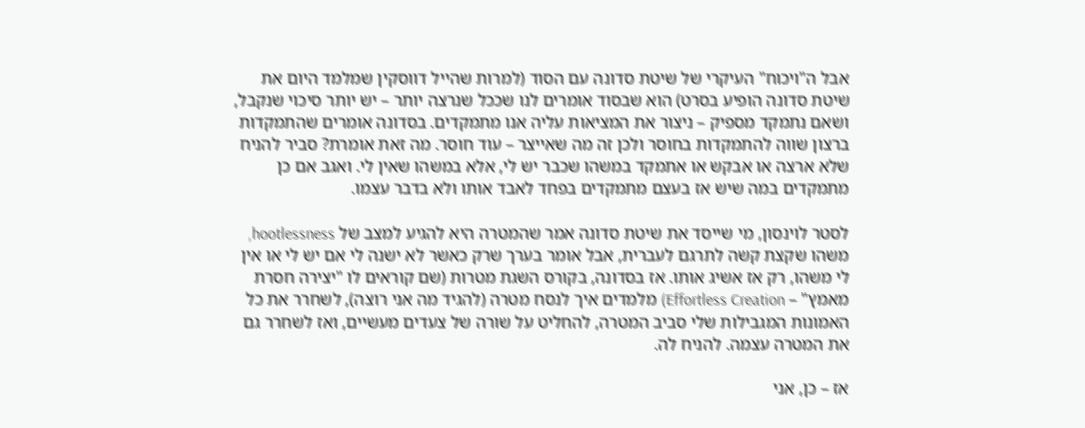אבל ה"ויכוח" העיקרי של שיטת סדונה עם הסוד (למרות שהייל דווסקין שמלמד היום את שיטת סדונה הופיע בסרט) הוא שבסוד אומרים לנו שככל שנרצה יותר – יש יותר סיכוי שנקבל, ושאם נתמקד מספיק – ניצור את המציאות עליה אנו מתמקדים. בסדונה אומרים שהתמקדות ברצון שווה להתמקדות בחוסר ולכן זה מה שאייצר – עוד חוסר. מה זאת אומרת? סביר להניח שלא ארצה או אבקש או אתמקד במשהו שכבר יש לי, אלא במשהו שאין לי. ואגב אם כן מתמקדים במה שיש אז בעצם מתמקדים בפחד לאבד אותו ולא בדבר עצמו.

לסטר לוינסון, מי שייסד את שיטת סדונה אמר שהמטרה היא להגיע למצב של hootlessness, משהו שקצת קשה לתרגם לעברית, אבל אומר בערך שרק כאשר לא ישנה לי אם יש לי או אין לי משהו, רק אז אשיג אותו. אז בסדונה, בקורס השגת מטרות (שם קוראים לו "יצירה חסרת מאמץ" – Effortless Creation) מלמדים איך לנסח מטרה (להגיד מה אני רוצה), לשחרר את כל האמונות המגבילות שלי סביב המטרה, להחליט על שורה של צעדים מעשיים, ואז לשחרר גם את המטרה עצמה. להניח לה.

אז – כן, אני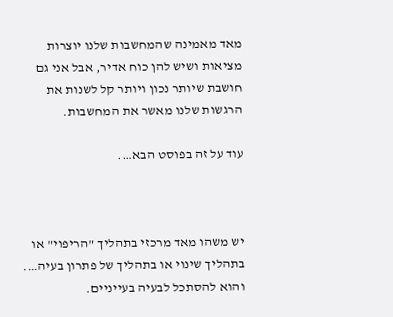מאד מאמינה שהמחשבות שלנו יוצרות מציאות ושיש להן כוח אדיר, אבל אני גם חושבת שיותר נכון ויותר קל לשנות את הרגשות שלנו מאשר את המחשבות.

עוד על זה בפוסט הבא….



יש משהו מאד מרכזי בתהליך "הריפוי" או בתהליך שינוי או בתהליך של פתרון בעיה…. והוא להסתכל לבעיה בעייניים.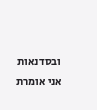ובסדנאות אני אומרת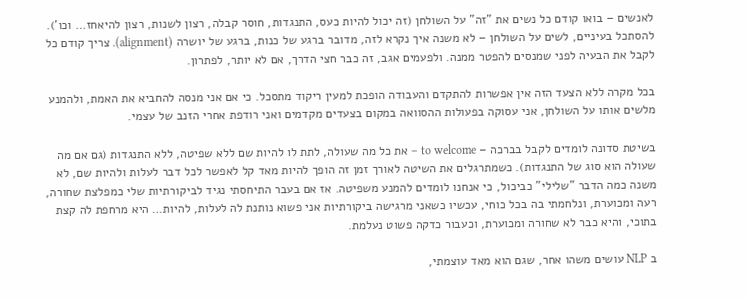לאנשים – בואו קודם כל נשים את "זה" על השולחן (זה יכול להיות כעס, התנגדות, חוסר קבלה, רצון לשנות, רצון להיאחז… וכו'). להסתכל בעיניים, לשים על השולחן – לא משנה איך נקרא לזה, מדובר ברגע של כנות, ברגע של יושרה (alignment). צריך קודם כל לקבל את הבעיה לפני שמנסים להפטר ממנה. ולפעמים אגב, זה כבר חצי הדרך, אם לא יותר, לפתרון.

בכל מקרה ללא הצעד הזה אין אפשרות להתקדם והעבודה הופכת למעין ריקוד מתסכל. כי אם אני מנסה להחביא את האמת, ולהמנע מלשים אותו על השולחן, אני עסוקה בפעולות ההסוואה במקום בצעדים מקדמים ואני רודפת אחרי הזנב של עצמי.

בשיטת סדונה לומדים לקבל בברכה – to welcome – את כל מה שעולה, לתת לו להיות שם ללא שפיטה, ללא התנגדות (גם אם מה שעולה הוא סוג של התנגדות). כשמתרגלים את השיטה לאורך זמן זה הופך להיות מאד קל לאפשר לכל דבר לעלות ולהיות שם, לא משנה כמה הדבר "שלילי" כביכול, כי אנחנו לומדים להמנע משפיטה. אז אם בעבר התיחסתי נגיד לביקורתיות שלי כמפלצת שחורה, רעה ומכוערת, ונלחמתי בה בכל כוחי, עכשיו כשאני מרגישה ביקורתיות אני פשוא נותנת לה לעלות, להיות… היא מרחפת לה קצת בתוכי, והיא כבר לא שחורה ומכוערת, וכעבור כדקה פשוט נעלמת.

ב NLP עושים משהו אחר, שגם הוא מאד עוצמתי,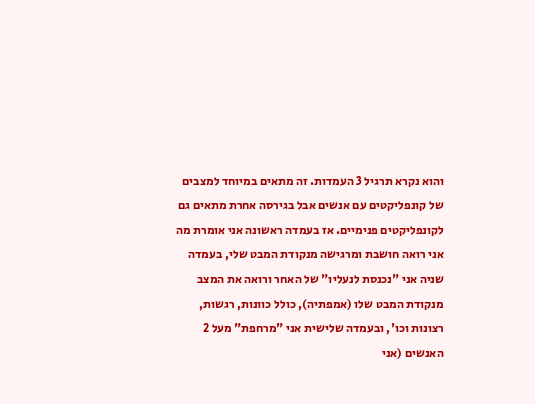והוא נקרא תרגיל 3 העמדות. זה מתאים במיוחד למצבים של קונפליקטים עם אנשים אבל בגירסה אחרת מתאים גם לקונפליקטים פנימיים. אז בעמדה ראשונה אני אומרת מה אני רואה חושבת ומרגישה מנקודת המבט שלי, בעמדה שניה אני "נכנסת לנעליו" של האחר ורואה את המצב מנקודת המבט שלו (אמפתיה), כולל כוונות, רגשות, רצונות וכו', ובעמדה שלישית אני "מרחפת" מעל 2 האנשים (אני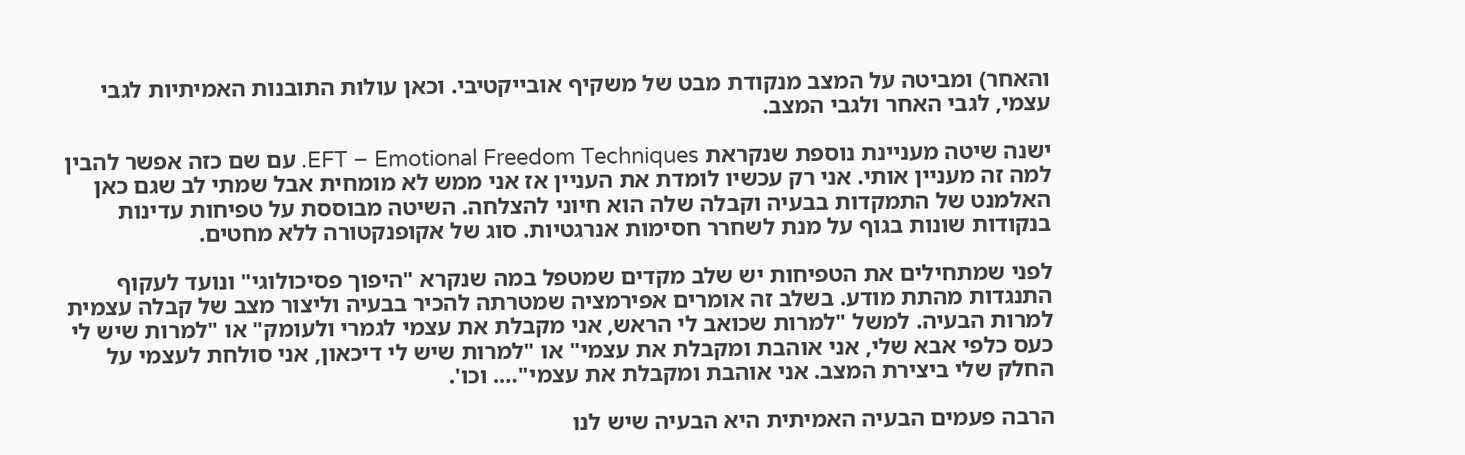והאחר) ומביטה על המצב מנקודת מבט של משקיף אובייקטיבי. וכאן עולות התובנות האמיתיות לגבי עצמי, לגבי האחר ולגבי המצב.

ישנה שיטה מעניינת נוספת שנקראת EFT – Emotional Freedom Techniques. עם שם כזה אפשר להבין למה זה מעניין אותי. אני רק עכשיו לומדת את העניין אז אני ממש לא מומחית אבל שמתי לב שגם כאן האלמנט של התמקדות בבעיה וקבלה שלה הוא חיוני להצלחה. השיטה מבוססת על טפיחות עדינות בנקודות שונות בגוף על מנת לשחרר חסימות אנרגטיות. סוג של אקופנקטורה ללא מחטים.

לפני שמתחילים את הטפיחות יש שלב מקדים שמטפל במה שנקרא "היפוך פסיכולוגי" ונועד לעקוף התנגדות מהתת מודע. בשלב זה אומרים אפירמציה שמטרתה להכיר בבעיה וליצור מצב של קבלה עצמית למרות הבעיה. למשל "למרות שכואב לי הראש, אני מקבלת את עצמי לגמרי ולעומק" או "למרות שיש לי כעס כלפי אבא שלי, אני אוהבת ומקבלת את עצמי" או "למרות שיש לי דיכאון, אני סולחת לעצמי על החלק שלי ביצירת המצב. אני אוהבת ומקבלת את עצמי"…. וכו'.

הרבה פעמים הבעיה האמיתית היא הבעיה שיש לנו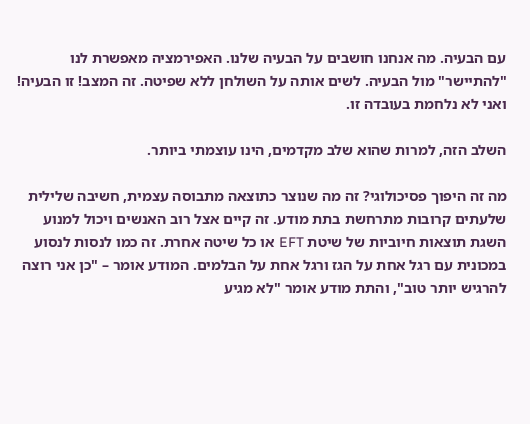עם הבעיה. מה אנחנו חושבים על הבעיה שלנו. האפירמציה מאפשרת לנו "להתיישר" מול הבעיה. לשים אותה על השולחן ללא שפיטה. זה המצב! זו הבעיה! ואני לא נלחמת בעובדה זו.

השלב הזה, למרות שהוא שלב מקדמים, הינו עוצמתי ביותר.

מה זה היפוך פסיכולוגי? זה מה שנוצר כתוצאה מתבוסה עצמית, חשיבה שלילית שלעתים קרובות מתרחשת בתת מודע. זה קיים אצל רוב האנשים ויכול למנוע השגת תוצאות חיוביות של שיטת EFT או כל שיטה אחרת. זה כמו לנסות לנסוע במכונית עם רגל אחת על הגז ורגל אחת על הבלמים. המודע אומר – "כן אני רוצה להרגיש יותר טוב", והתת מודע אומר "לא מגיע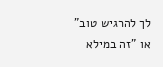לך להרגיש טוב" או "זה במילא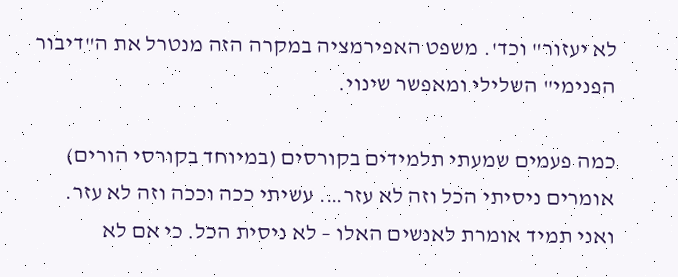לא יעזור" וכד'. משפט האפירמציה במקרה הזה מנטרל את ה"דיבור הפנימי" השלילי ומאפשר שינוי.

כמה פעמים שמעתי תלמידים בקורסים (במיוחד בקורסי הורים) אומרים ניסיתי הכל וזה לא עזר…. עשיתי ככה וככה וזה לא עזר. ואני תמיד אומרת לאנשים האלו – לא ניסית הכל. כי אם לא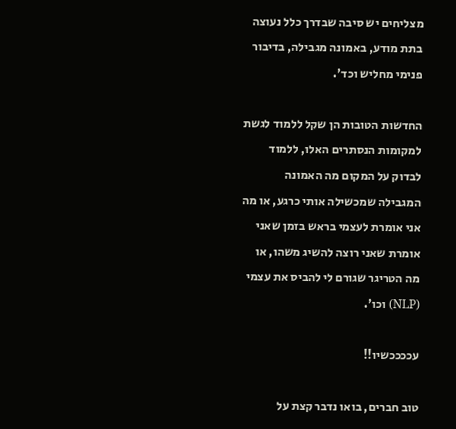מצליחים יש סיבה שבדרך כלל נעוצה בתת מודע, באמונה מגבילה, בדיבור פנימי מחליש וכד'.

החדשות הטובות הן שקל ללמוד לגשת למקומות הנסתרים האלו, ללמוד לבדוק על המקום מה האמונה המגבילה שמכשילה אותי כרגע, או מה אני אומרת לעצמי בראש בזמן שאני אומרת שאני רוצה להשיג משהו, או מה הטריגר שגורם לי להביס את עצמי (NLP) וכו'.

עככככשיו!!

טוב חברים, בואו נדבר קצת על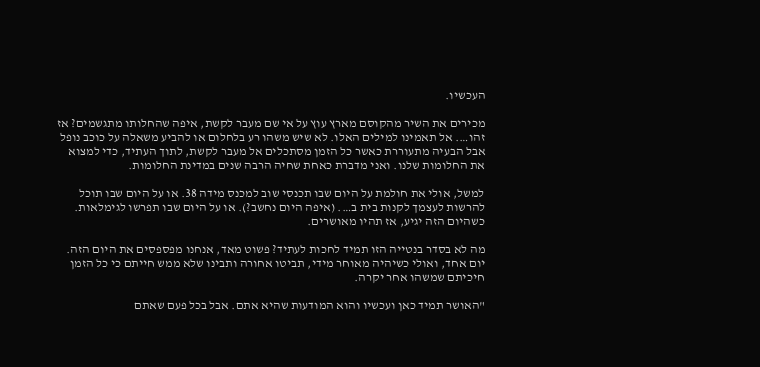העכשיו.

מכירים את השיר מהקוסם מארץ עוץ על אי שם מעבר לקשת, איפה שהחלותו מתגשמים? אז זהו…. אל תאמינו למילים האלו. לא שיש משהו רע בלחלום או להביע משאלה על כוכב נופל אבל הבעיה מתעוררת כאשר כל הזמן מסתכלים אל מעבר לקשת, לתוך העתיד, כדי למצוא את החלומות שלנו. ואני מדברת כאחת שחיה הרבה שנים במדינת החלומות.

למשל, אולי את חולמת על היום שבו תכנסי שוב למכנס מידה 38. או על היום שבו תוכל להרשות לעצמך לקנות בית ב…. (איפה היום נחשב?). או על היום שבו תפרשו לגימלאות. כשהיום הזה יגיע, אז תהיו מאושרים.

מה לא בסדר בנטייה הזו תמיד לחכות לעתיד? פשוט מאד, אנחנו מפספסים את היום הזה. יום אחד, ואולי כשיהיה מאוחר מידי, תביטו אחורה ותבינו שלא ממש חייתם כי כל הזמן חיכיתם שמשהו אחר יקרה.

"האושר תמיד כאן ועכשיו והוא המודעות שהיא אתם. אבל בכל פעם שאתם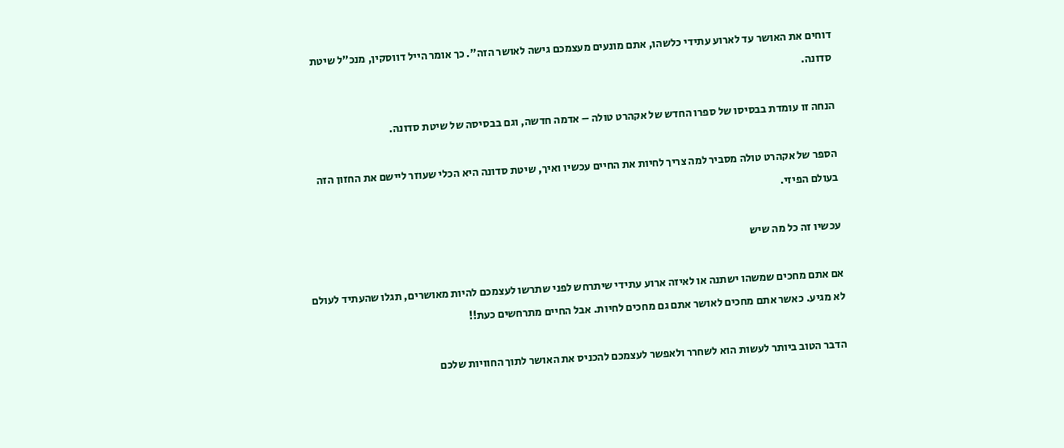דוחים את האושר עד לארוע עתידי כלשהו, אתם מונעים מעצמכם גישה לאושר הזה". כך אומר הייל דווסקין, מנכ"ל שיטת סדונה.

הנחה זו עומדת בבסיסו של ספרו החדש של אקהרט טולה – אדמה חדשה, וגם בבסיסה של שיטת סדונה.

הספר של אקהרט טולה מסביר למה צריך לחיות את החיים עכשיו ואיך, שיטת סדונה היא הכלי שעוזר ליישם את החזון הזה בעולם הפיזי.

עכשיו זה כל מה שיש

אם אתם מחכים שמשהו ישתנה או לאיזה ארוע עתידי שיתרחש לפני שתרשו לעצמכם להיות מאושרים, תגלו שהעתיד לעולם לא מגיע. כאשר אתם מחכים לאושר אתם גם מחכים לחיות. אבל החיים מתרחשים כעת!!

הדבר הטוב ביותר לעשות הוא לשחרר ולאפשר לעצמכם להכניס את האושר לתוך החוויות שלכם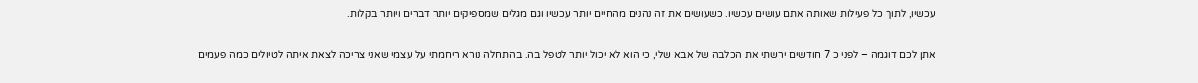עכשיו, לתוך כל פעילות שאותה אתם עושים עכשיו. כשעושים את זה נהנים מהחיים יותר עכשיו וגם מגלים שמספיקים יותר דברים ויותר בקלות.

אתן לכם דוגמה – לפני כ 7 חודשים ירשתי את הכלבה של אבא שלי, כי הוא לא יכול יותר לטפל בה. בהתחלה נורא ריחמתי על עצמי שאני צריכה לצאת איתה לטיולים כמה פעמים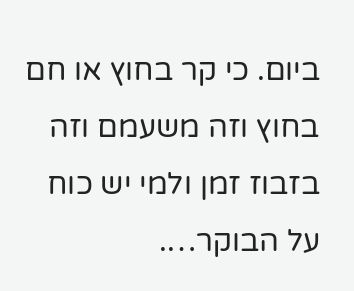ביום. כי קר בחוץ או חם בחוץ וזה משעמם וזה בזבוז זמן ולמי יש כוח על הבוקר….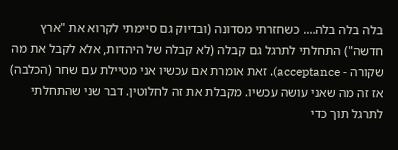בלה בלה בלה…. כשחזרתי מסדונה (ובדיוק גם סיימתי לקרוא את "ארץ חדשה") התחלתי לתרגל גם קבלה (לא קבלה של היהדות, אלא לקבל את מה שקורה - acceptance). זאת אומרת אם עכשיו אני מטיילת עם שחר (הכלבה) אז זה מה שאני עושה עכשיו. מקבלת את זה לחלוטין. דבר שני שהתחלתי לתרגל תוך כדי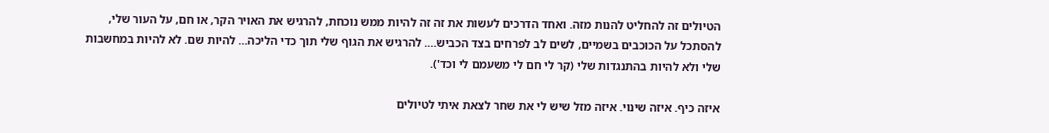הטיולים זה להחליט להנות מזה. ואחד הדרכים לעשות את זה זה להיות ממש נוכחת, להרגיש את האויר הקר, או חם, על העור שלי, להסתכל על הכוכבים בשמיים, לשים לב לפרחים בצד הכביש…. להרגיש את הגוף שלי תוך כדי הליכה… להיות שם. לא להיות במחשבות שלי ולא להיות בהתנגדות שלי (קר לי חם לי משעמם לי וכד').

איזה כיף. איזה שינוי. איזה מזל שיש לי את שחר לצאת איתי לטיולים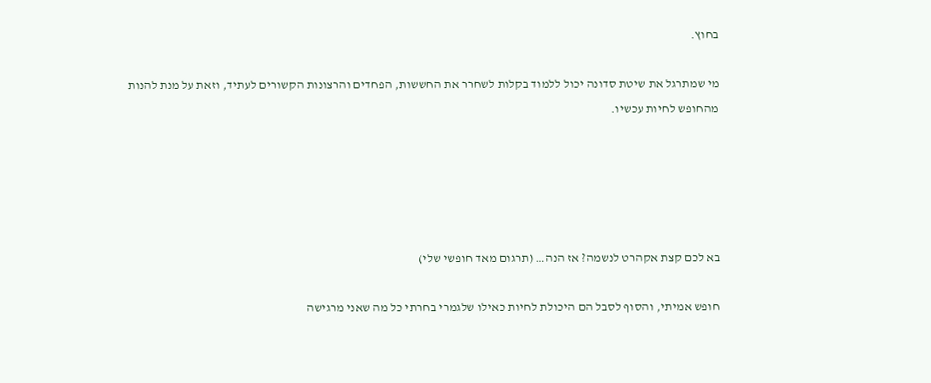בחוץ.

מי שמתרגל את שיטת סדונה יכול ללמוד בקלות לשחרר את החששות, הפחדים והרצונות הקשורים לעתיד, וזאת על מנת להנות מהחופש לחיות עכשיו.





בא לכם קצת אקהרט לנשמה? אז הנה… (תרגום מאד חופשי שלי)

חופש אמיתי, והסוף לסבל הם היכולת לחיות כאילו שלגמרי בחרתי כל מה שאני מרגישה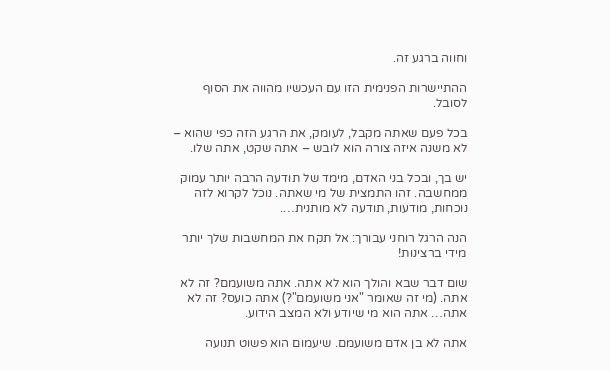וחווה ברגע זה.

ההתיישרות הפנימית הזו עם העכשיו מהווה את הסוף לסובל.

בכל פעם שאתה מקבל, לעומק, את הרגע הזה כפי שהוא – לא משנה איזה צורה הוא לובש – אתה שקט, אתה שלו.

יש בך, ובכל בני האדם, מימד של תודעה הרבה יותר עמוק ממחשבה. זהו התמצית של מי שאתה. נוכל לקרוא לזה נוכחות, מודעות, תודעה לא מותנית….

הנה הרגל רוחני עבורך: אל תקח את המחשבות שלך יותר מידי ברצינות!

שום דבר שבא והולך הוא לא אתה. אתה משועמם? זה לא אתה. (מי זה שאומר "אני משועמם"?) אתה כועס? זה לא אתה… אתה הוא מי שיודע ולא המצב הידוע.

אתה לא בן אדם משועמם. שיעמום הוא פשוט תנועה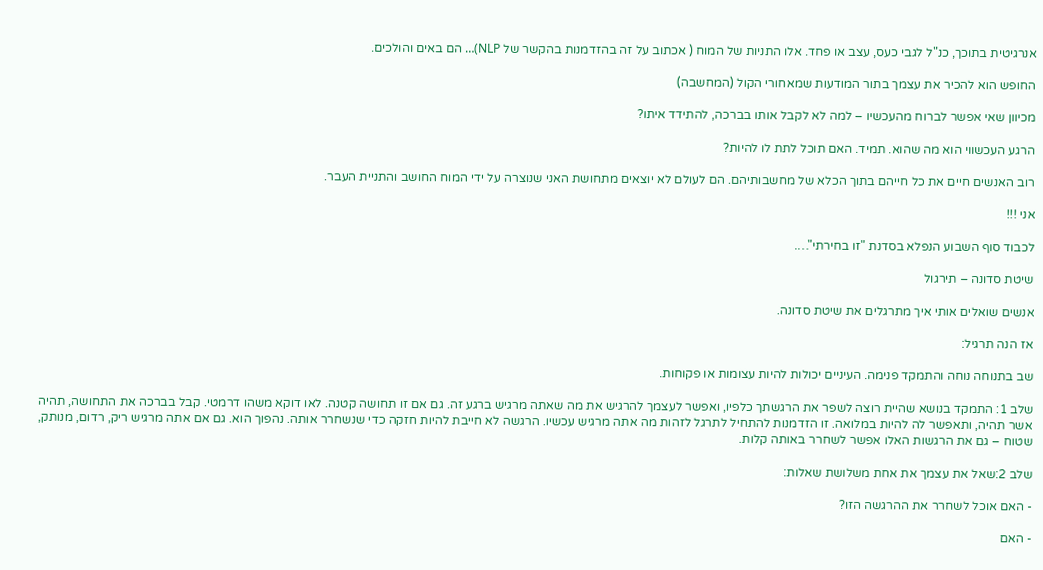אנרגיטית בתוכך, כנ"ל לגבי כעס, עצב או פחד. אלו התניות של המוח ( אכתוב על זה בהזדמנות בהקשר של NLP)… הם באים והולכים.

החופש הוא להכיר את עצמך בתור המודעות שמאחורי הקול (המחשבה)

מכיוון שאי אפשר לברוח מהעכשיו – למה לא לקבל אותו בברכה, להתידד איתו?

הרגע העכשווי הוא מה שהוא. תמיד. האם תוכל לתת לו להיות?

רוב האנשים חיים את כל חייהם בתוך הכלא של מחשבותיהם. הם לעולם לא יוצאים מתחושת האני שנוצרה על ידי המוח החושב והתניית העבר.

אני !!!

לכבוד סוף השבוע הנפלא בסדנת "זו בחירתי"….

שיטת סדונה – תירגול

אנשים שואלים אותי איך מתרגלים את שיטת סדונה.

אז הנה תרגיל:

שב בתנוחה נוחה והתמקד פנימה. העיניים יכולות להיות עצומות או פקוחות.

שלב 1: התמקד בנושא שהיית רוצה לשפר את הרגשתך כלפיו, ואפשר לעצמך להרגיש את מה שאתה מרגיש ברגע זה. גם אם זו תחושה קטנה. לאו דוקא משהו דרמטי. קבל בברכה את התחושה, תהיה אשר תהיה, ותאפשר לה להיות במלואה. זו הזדמנות להתחיל לתרגל לזהות מה אתה מרגיש עכשיו. הרגשה לא חייבת להיות חזקה כדי שנשחרר אותה. נהפוך הוא. גם אם אתה מרגיש ריק, רדום, מנותק, שטוח – גם את הרגשות האלו אפשר לשחרר באותה קלות.

שלב 2:שאל את עצמך את אחת משלושת שאלות:

- האם אוכל לשחרר את ההרגשה הזו?

- האם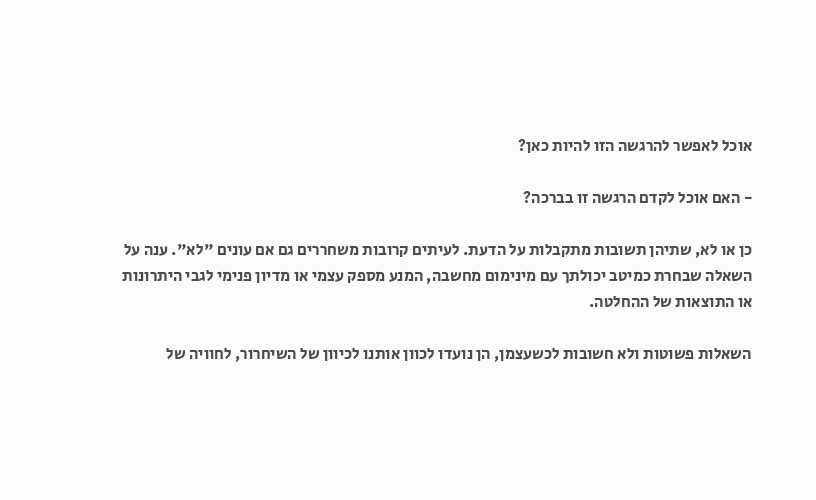אוכל לאפשר להרגשה הזו להיות כאן?

- האם אוכל לקדם הרגשה זו בברכה?

כן או לא, שתיהן תשובות מתקבלות על הדעת. לעיתים קרובות משחררים גם אם עונים "לא". ענה על השאלה שבחרת כמיטב יכולתך עם מינימום מחשבה, המנע מספק עצמי או מדיון פנימי לגבי היתרונות או התוצאות של ההחלטה.

השאלות פשוטות ולא חשובות לכשעצמן, הן נועדו לכוון אותנו לכיוון של השיחרור, לחוויה של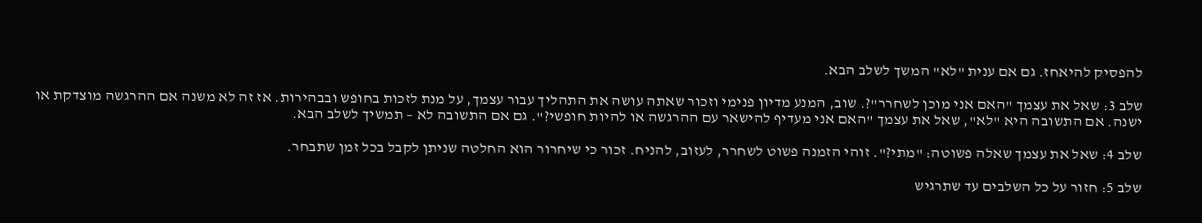להפסיק להיאחז. גם אם ענית "לא" המשך לשלב הבא.

שלב 3: שאל את עצמך "האם אני מוכן לשחרר"?. שוב, המנע מדיון פנימי וזכור שאתה עושה את התהליך עבור עצמך, על מנת לזכות בחופש ובבהירות. אז זה לא משנה אם ההרגשה מוצדקת או ישנה. אם התשובה היא "לא", שאל את עצמך "האם אני מעדיף להישאר עם ההרגשה או להיות חופשי?". גם אם התשובה לא – תמשיך לשלב הבא.

שלב 4: שאל את עצמך שאלה פשוטה: "מתי?". זוהי הזמנה פשוט לשחרר, לעזוב, להניח. זכור כי שיחרור הוא החלטה שניתן לקבל בכל זמן שתבחר.

שלב 5: חזור על כל השלבים עד שתרגיש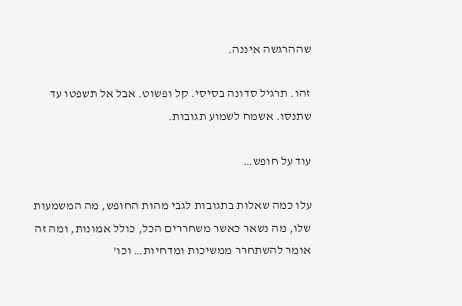שההרגשה איננה.

זהו. תרגיל סדונה בסיסי. קל ופשוט. אבל אל תשפטו עד שתנסו. אשמח לשמוע תגובות.

עוד על חופש…

עלו כמה שאלות בתגובות לגבי מהות החופש, מה המשמעות שלו, מה נשאר כאשר משחררים הכל, כולל אמונות, ומה זה אומר להשתחרר ממשיכות ומדחיות… וכו'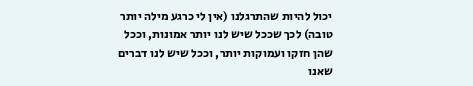יכול להיות שהתרגלנו (אין לי כרגע מילה יותר טובה) לכך שככל שיש לנו יותר אמונות, וככל שהן חזקו ועמוקות יותר, וככל שיש לנו דברים שאנו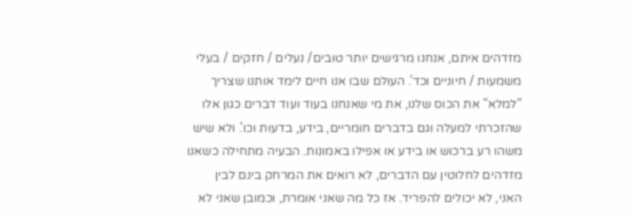מזדהים איתם, אנחנו מרגישים יותר טובים/ נעלים / חזקים / בעלי משמעות / חיוניים וכד'. העולם שבו אנו חיים לימד אותנו שצריך "למלא" את הכוס שלנו, את מי שאנחנו בעוד ועוד דברים כגון אלו שהזכרתי למעלה וגם בדברים חומריים, בידע, בדעות וכו'. ולא שיש משהו רע ברכוש או בידע או אפילו באמונות. הבעיה מתחילה כשאנו מזדהים לחלוטין עם הדברים, לא רואים את המרחק בינם לבין האני, לא יכולים להפריד. אז כל מה שאני אומרת, וכמובן שאני לא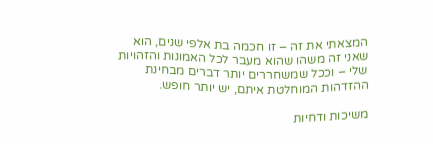המצאתי את זה – זו חכמה בת אלפי שנים, הוא שאני זה משהו שהוא מעבר לכל האמונות והזהויות שלי – וככל שמשחררים יותר דברים מבחינת ההזדהות המוחלטת איתם, יש יותר חופש.

משיכות ודחיות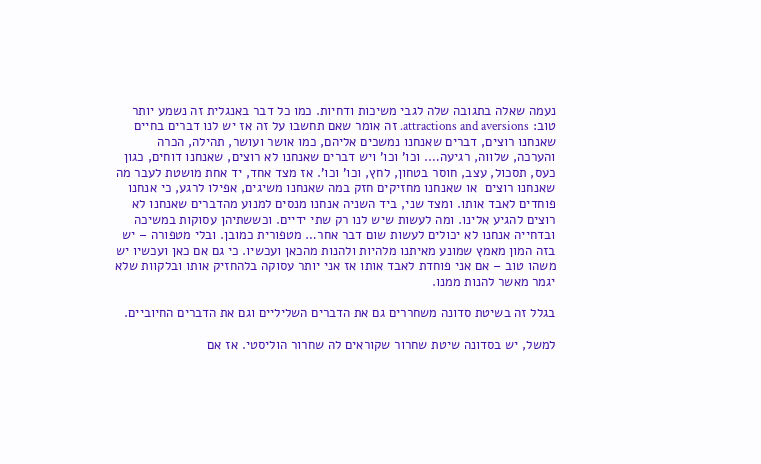נעמה שאלה בתגובה שלה לגבי משיכות ודחיות. כמו כל דבר באנגלית זה נשמע יותר טוב: attractions and aversions. זה אומר שאם תחשבו על זה אז יש לנו דברים בחיים שאנחנו רוצים, דברים שאנחנו נמשכים אליהם, כמו אושר ועושר, תהילה, הכרה והערכה, שלווה, רגיעה…. וכו' וכו' ויש דברים שאנחנו לא רוצים, שאנחנו דוחים, כגון כעס, תסכול, עצב, חוסר בטחון, לחץ, וכו' וכו'. אז מצד אחד, יד אחת מושטת לעבר מה שאנחנו רוצים  או שאנחנו מחזיקים חזק במה שאנחנו משיגים, אפילו לרגע, כי אנחנו פוחדים לאבד אותו. ומצד שני, ביד השניה אנחנו מנסים למנוע מהדברים שאנחנו לא רוצים להגיע אלינו. ומה לעשות שיש לנו רק שתי ידיים. וכששתיהן עסוקות במשיכה ובדחייה אנחנו לא יכולים לעשות שום דבר אחר… מטפורית כמובן. ובלי מטפורה – יש בזה המון מאמץ שמונע מאיתנו מלהיות ולהנות מהכאן ועכשיו. כי גם אם כאן ועכשיו יש משהו טוב – אם אני פוחדת לאבד אותו אז אני יותר עסוקה בלהחזיק אותו ובלקוות שלא יגמר מאשר להנות ממנו.

בגלל זה בשיטת סדונה משחררים גם את הדברים השליליים וגם את הדברים החיוביים.

למשל, יש בסדונה שיטת שחרור שקוראים לה שחרור הוליסטי. אז אם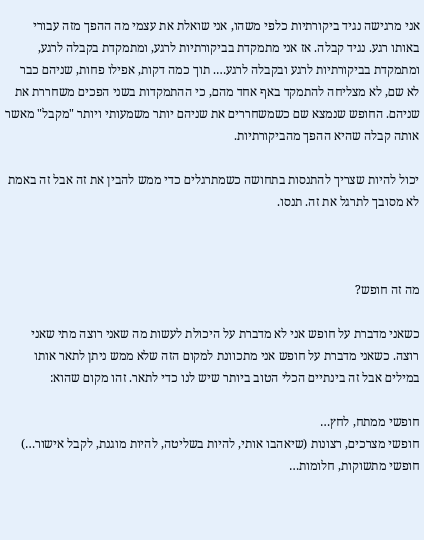אני מרגישה נגיד ביקורתיות כלפי משהו, אני שואלת את עצמי מה ההפך מזה עבורי באותו רגע. נגיד קבלה. אז אני מתמקדת בביקורתיות לרגע, ומתמקדת בקבלה לרגע, ומתמקדת בביקורתיות לרגע ובקבלה לרגע…. תוך כמה דקות, אפילו פחות, שניהם כבר לא שם, לא מצליחה להתמקד באף אחד מהם, כי ההתמקדות בשני הפכים משחררת את שניהם. החופש שנמצא שם כשמשחררים את שניהם יותר משמעותי ויותר "מקבל" מאשר אותה קבלה שהיא ההפך מהביקורתיות.

יכול להיות שצריך להתנסות בתחושה כשמתרגלים כדי ממש להבין את זה אבל זה באמת לא מסובך לתרגל את זה. תנסו.



מה זה חופש?

כשאני מדברת על חופש אני לא מדברת על היכולת לעשות מה שאני רוצה מתי שאני רוצה. כשאני מדברת על חופש אני מתכוונת למקום הזה שלא ממש ניתן לתאר אותו במילים אבל זה בינתיים הכלי הטוב ביותר שיש לנו כדי לתאר. זהו מקום שהוא:

חופשי ממתח, לחץ…
חופשי מצרכים, רצונות (שיאהבו אותי, להיות בשליטה, להיות מוגנת, לקבל אישור…)
חופשי מתשוקות, חלומות…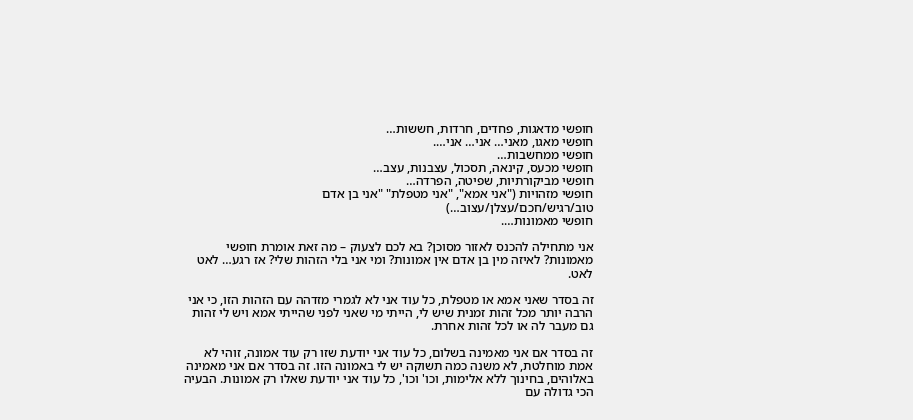חופשי מדאגות, פחדים, חרדות, חששות…
חופשי מאגו, מאני… אני… אני….
חופשי ממחשבות…
חופשי מכעס, קינאה, תסכול, עצבנות, עצב…
חופשי מביקורתיות, שפיטה, הפרדה…
חופשי מזהויות ("אני אמא", "אני מטפלת" "אני בן אדם טוב/רגיש/חכם/עצלן/עצוב…)
חופשי מאמונות….

אני מתחילה להכנס לאזור מסוכן? בא לכם לצעוק – מה זאת אומרת חופשי מאמונות? לאיזה מין בן אדם אין אמונות? ומי אני בלי הזהות שלי? אז רגע… לאט לאט.

זה בסדר שאני אמא או מטפלת, כל עוד אני לא לגמרי מזדהה עם הזהות הזו, כי אני הרבה יותר מכל זהות זמנית שיש לי, הייתי מי שאני לפני שהייתי אמא ויש לי זהות גם מעבר לה או לכל זהות אחרת.

זה בסדר אם אני מאמינה בשלום, כל עוד אני יודעת שזו רק עוד אמונה, זוהי לא אמת מוחלטת, לא משנה כמה תשוקה יש לי באמונה הזו. זה בסדר אם אני מאמינה באלוהים, בחינוך ללא אלימות, וכו' וכו', כל עוד אני יודעת שאלו רק אמונות. הבעיה הכי גדולה עם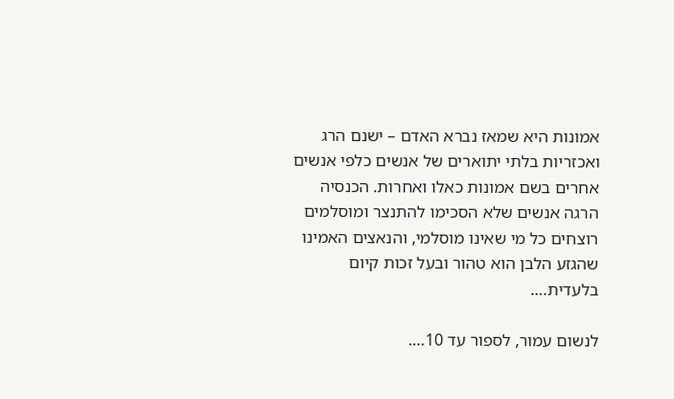אמונות היא שמאז נברא האדם – ישנם הרג ואכזריות בלתי יתוארים של אנשים כלפי אנשים אחרים בשם אמונות כאלו ואחרות. הכנסיה הרגה אנשים שלא הסכימו להתנצר ומוסלמים רוצחים כל מי שאינו מוסלמי, והנאצים האמינו שהגזע הלבן הוא טהור ובעל זכות קיום בלעדית….

לנשום עמור, לספור עד 10….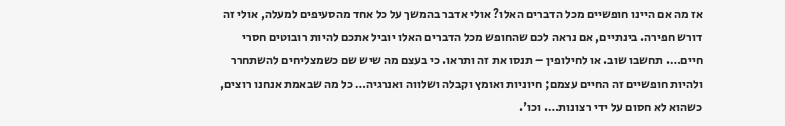אז מה אם היינו חופשיים מכל הדברים האלו? אולי אדבר בהמשך על כל אחד מהסעיפים למעלה, אולי זה דורש חפירה. בינתיים, אם נראה לכם שהחופש מכל הדברים האלו יוביל אתכם להיות רובוטים חסרי חיים…. תחשבו שוב. או לחילופין – תנסו את זה ותראו. כי בעצם מה שיש שם כשמצליחים להשתחרר ולהיות חופשיים זה החיים עצמם; חיוניות ואומץ וקבלה ושלווה ואנרגיה… כל מה שבאמת אנחנו רוצים, כשהוא לא חסום על ידי רצונות…. וכו'.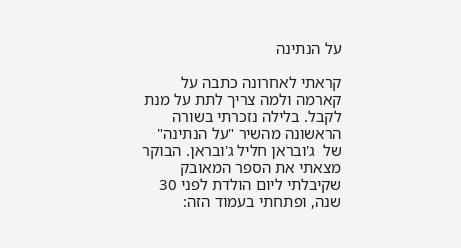על הנתינה

קראתי לאחרונה כתבה על קארמה ולמה צריך לתת על מנת לקבל. בלילה נזכרתי בשורה הראשונה מהשיר "על הנתינה" של  ג'ובראן חליל ג'ובראן. הבוקר מצאתי את הספר המאובק שקיבלתי ליום הולדת לפני 30 שנה, ופתחתי בעמוד הזה: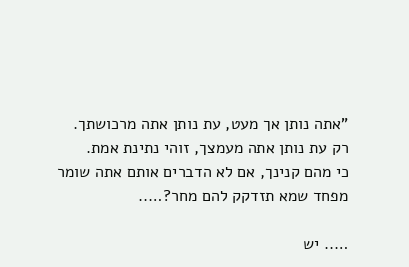"אתה נותן אך מעט, עת נותן אתה מרכושתך.
רק עת נותן אתה מעמצך, זוהי נתינת אמת.
כי מהם קנינך, אם לא הדברים אותם אתה שומר
מפחד שמא תזדקק להם מחר?…..

….. יש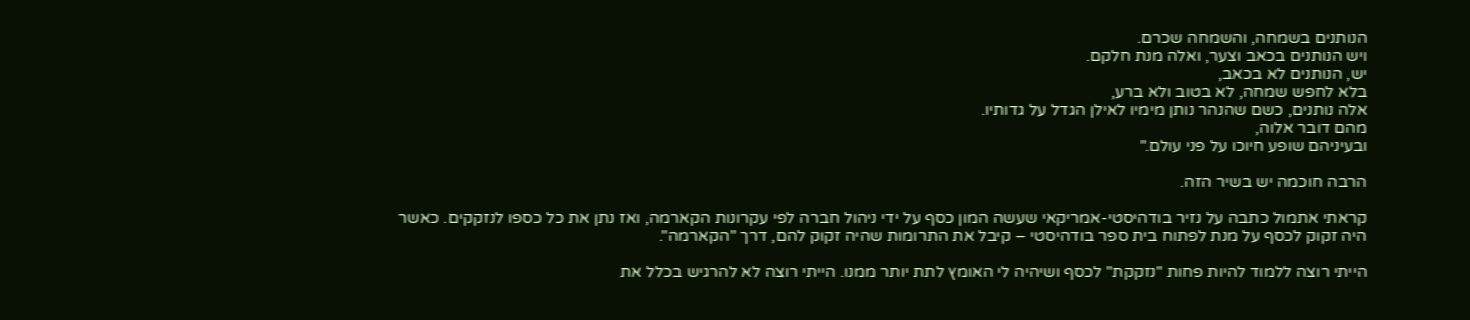הנותנים בשמחה, והשמחה שכרם.
ויש הנותנים בכאב וצער, ואלה מנת חלקם.
יש, הנותנים לא בכאב,
בלא לחפש שמחה, לא בטוב ולא ברע,
אלה נותנים, כשם שהנהר נותן מימיו לאילן הגדל על גדותיו.
מהם דובר אלוה,
ובעיניהם שופע חיוכו על פני עולם."

הרבה חוכמה יש בשיר הזה.

קראתי אתמול כתבה על נזיר בודהיסטי-אמריקאי שעשה המון כסף על ידי ניהול חברה לפי עקרונות הקארמה, ואז נתן את כל כספו לנזקקים. כאשר היה זקוק לכסף על מנת לפתוח בית ספר בודהיסטי – קיבל את התרומות שהיה זקוק להם, דרך "הקארמה".

הייתי רוצה ללמוד להיות פחות "נזקקת" לכסף ושיהיה לי האומץ לתת יותר ממנו. הייתי רוצה לא להרגיש בכלל את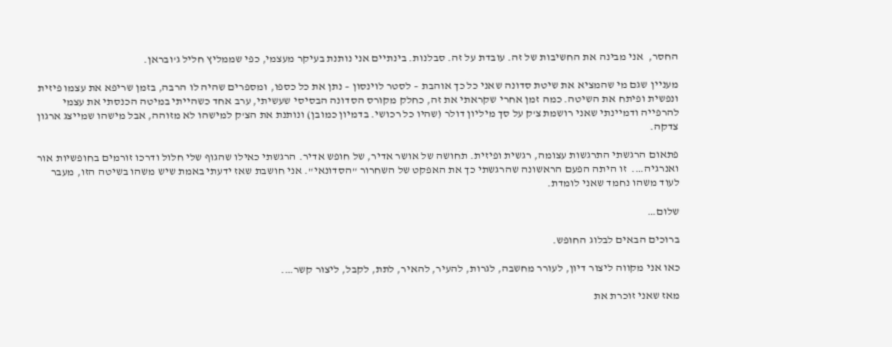החסר,  אני מבינה את החשיבות של זה. עובדת על זה. סבלנות. בינתיים אני נותנת בעיקר מעצמי, כפי שממליץ חליל ג'ובראן.

מעניין שגם מי שהמציא את שיטת סדונה שאני כל כך אוהבת – לסטר לוינסון – נתן את כל כספו, ומספרים שהיה לו הרבה, בזמן שריפא את עצמו פיזית ונפשית ופיתח את השיטה. כמה זמן אחרי שקראתי את זה, כחלק מקורס הסדונה הבסיסי שעשיתי, ערב אחד כשהייתי במיטה הכנסתי את עצמי להרפייה ודמיינתי שאני רושמת צ'ק על סך מיליון דולר (שהיו כל רכושי. בדמיון כמובן) ונותנת את הצ'ק למישהו לא מזוהה, אבל מישהו שמייצג ארגון צדקה.

פתאום הרגשתי התרגשות עצומה, רגשית ופיזית. תחושה של אושר אדיר, של חופש אדיר. הרגשתי כאילו שהגוף שלי חלול ודרכו זורמים בחופשיות אור ואנרגיה….  זו היתה הפעם הראשונה שהרגשתי כך את האפקט של השחרור "הסדונאי". אני חושבת שאז ידעתי באמת שיש משהו בשיטה הזו, מעבר לעוד משהו נחמד שאני לומדת.

שלום…

ברוכים הבאים לבלוג החופש.

כאו אני מקווה ליצור דיון, לעורר מחשבה, לגרות, להעיר, להאיר, לתת, לקבל, ליצור קשר….

מאז שאני זוכרת את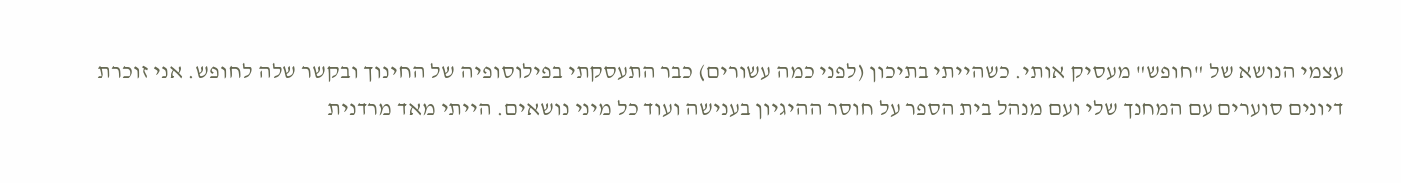עצמי הנושא של "חופש" מעסיק אותי. כשהייתי בתיכון (לפני כמה עשורים) כבר התעסקתי בפילוסופיה של החינוך ובקשר שלה לחופש. אני זוכרת דיונים סוערים עם המחנך שלי ועם מנהל בית הספר על חוסר ההיגיון בענישה ועוד כל מיני נושאים. הייתי מאד מרדנית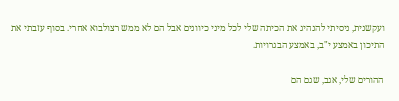ועקשנית, ניסיתי להנהיג את הכיתה שלי לכל מיני כיוונים אבל הם לא ממש רצולבוא אחרי. בסוף עזבתי את התיכון באמצע י"ב, באמצע הבגרויות.

ההורים שלי, אגב, שגם הם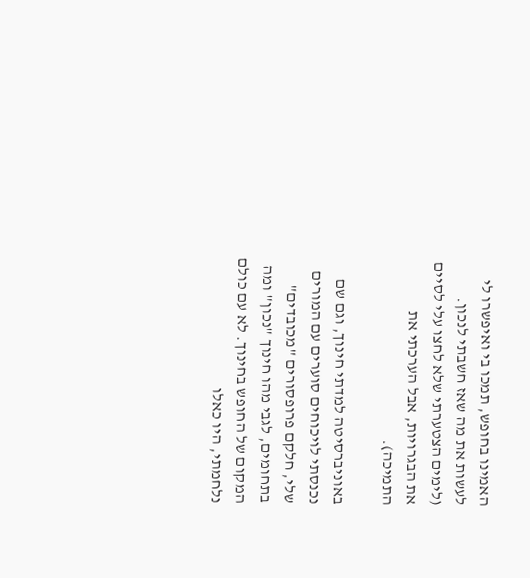האמינו בחופש, תמכו בי ואיפשרו לי לעשות את מה שאז חשבתי לנכון. (לימים הצטערתי שלא לחצו עלי לסיים את הבגרויות, אבל הערכתי את התמיכה).

באוניברסיטה למדתי חינוך, וגם שם נכנסתי לויכוחים סוערים עם המורים שלי, חלקם פרופסורים "מכובדים" בתחומים, לגבי מהו חינוך "נכון" ומה המקום של החופש בחינוך. לא עם כולם נלחמתי, היו כאלו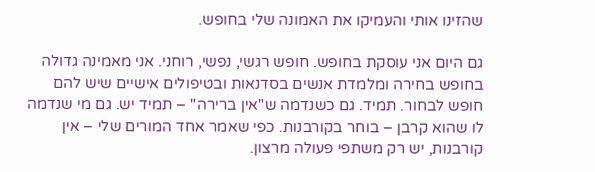שהזינו אותי והעמיקו את האמונה שלי בחופש.

גם היום אני עוסקת בחופש. חופש רגשי, נפשי, רוחני. אני מאמינה גדולה בחופש בחירה ומלמדת אנשים בסדנאות ובטיפולים אישיים שיש להם חופש לבחור. תמיד. גם כשנדמה ש"אין ברירה" – תמיד יש. גם מי שנדמה לו שהוא קרבן – בוחר בקורבנות. כפי שאמר אחד המורים שלי – אין קורבנות, יש רק משתפי פעולה מרצון.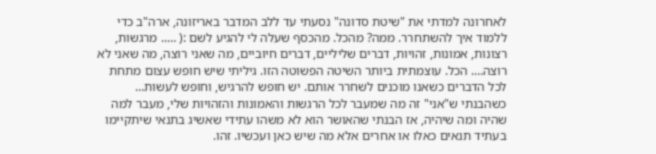לאחרונה למדתי את "שיטת סדונה" נסעתי עד ללב המדבר באריזונה, ארה"ב כדי ללמוד איך להשתחרר. ממה? מהכל. מהכסף שעלה לי להגיע לשם :( ….. מרגשות, רצונות, אמונות, זהויות, דברים שליליים, דברים חיוביים, מה שאני רוצה, מה שאני לא רוצה…. הכל. עוצמתית ביותר השיטה הפשוטה הזו. גיליתי שיש חופש עצום מתחת לכל הדברים כשאנו מוכנים לשחרר אותם. יש חופש להרגיש, וחופש לעשות… כשהבנתי ש"אני" זה מה שמעבר לכל הרגשות והאמונות והזהויות שלי, מעבר למה שהיה ומה שיהיה, אז הבנתי שהאושר הוא לא משהו עתידי שאשיג בתנאי שיתקיימו בעתיד תנאים כאלו או אחרים אלא מה שיש כאן ועכשיו. זהו.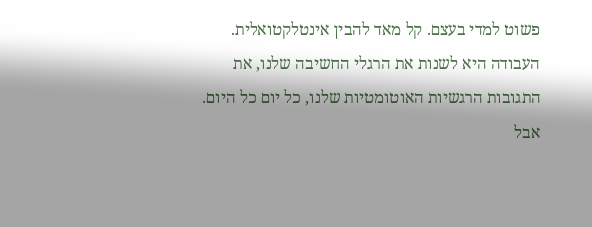פשוט למדי בעצם. קל מאד להבין אינטלקטואלית. העבודה היא לשנות את הרגלי החשיבה שלנו, את התגובות הרגשיות האוטומטיות שלנו, כל יום כל היום. אבל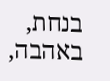בנחת, באהבה,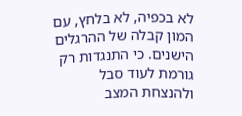לא בכפיה, לא בלחץ, עם המון קבלה של ההרגלים הישנים. כי התנגדות רק גורמת לעוד סבל ולהנצחת המצב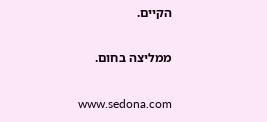הקיים.

ממליצה בחום.

www.sedona.com